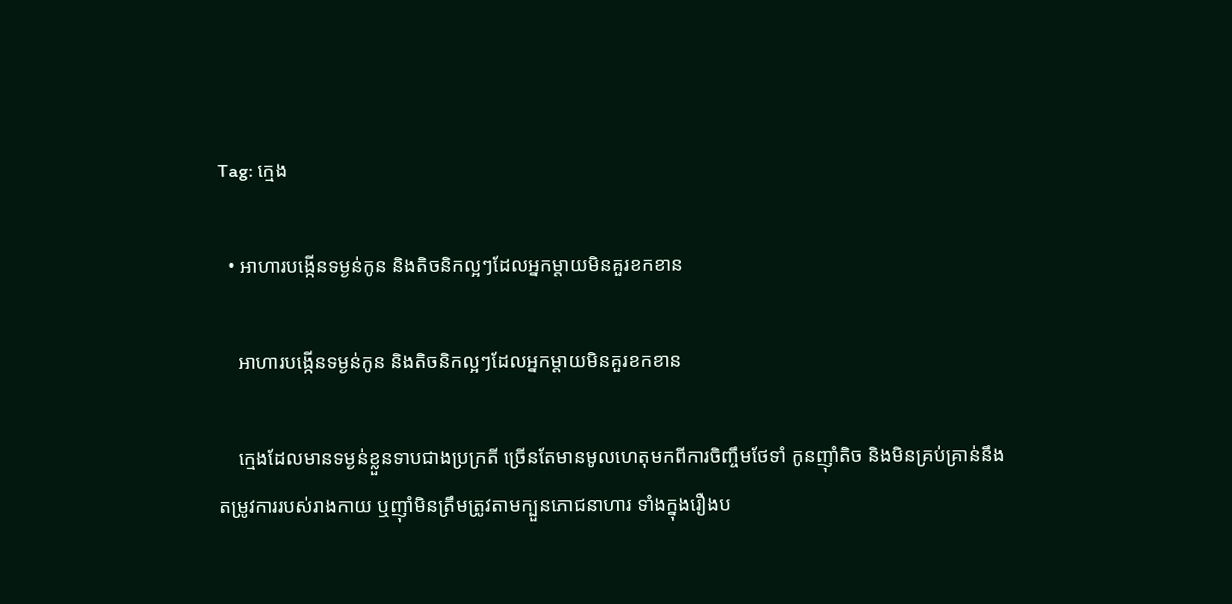Tag: ក្មេង

  • អាហារបង្កើនទម្ងន់កូន និងតិចនិកល្អៗដែលអ្នកម្ដាយមិនគួរខកខាន

    អាហារបង្កើនទម្ងន់កូន និងតិចនិកល្អៗដែលអ្នកម្ដាយមិនគួរខកខាន

    ក្មេងដែលមានទម្ងន់ខ្លួនទាបជាងប្រក្រតី ច្រើនតែមានមូលហេតុមកពីការចិញ្ចឹមថែទាំ កូនញ៉ាំតិច និងមិនគ្រប់គ្រាន់នឹងតម្រូវការរបស់រាងកាយ ឬញ៉ាំមិនត្រឹមត្រូវតាមក្បួនភោជនាហារ ទាំងក្នុងរឿងប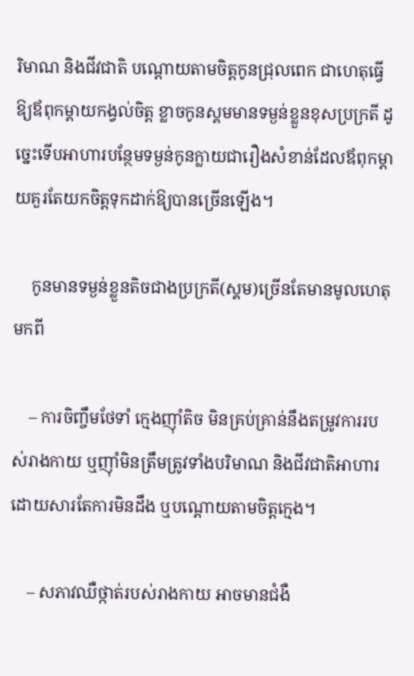រិមាណ និងជីវជាតិ បណ្ដោយតាមចិត្តកូនជ្រុលពេក ជាហេតុធ្វើឱ្យឪពុកម្ដាយកង្វល់ចិត្ត ខ្លាចកូនស្គមមានទម្ងន់ខ្លួនខុសប្រក្រតី ដូច្នេះទើបអាហារបន្ថែមទម្ងន់កូនក្លាយជារឿងសំខាន់ដែលឪពុកម្ដាយគួរតែយកចិត្តទុកដាក់ឱ្យបានច្រើនឡើង។

    កូនមានទម្ងន់ខ្លួនតិចជាងប្រក្រតី(ស្គម)ច្រើនតែមានមូលហេតុមកពី

    – ការចិញ្ចឹមថែទាំ ក្មេងញ៉ាំតិច មិនគ្រប់គ្រាន់នឹងតម្រូវការរបស់រាងកាយ ឬញ៉ាំមិនត្រឹមត្រូវទាំងបរិមាណ និងជីវជាតិអាហារដោយសារតែការមិនដឹង ឬបណ្ដោយតាមចិត្តក្មេង។

    – សភាវឈឺថ្កាត់របស់រាងកាយ អាចមានជំងឺ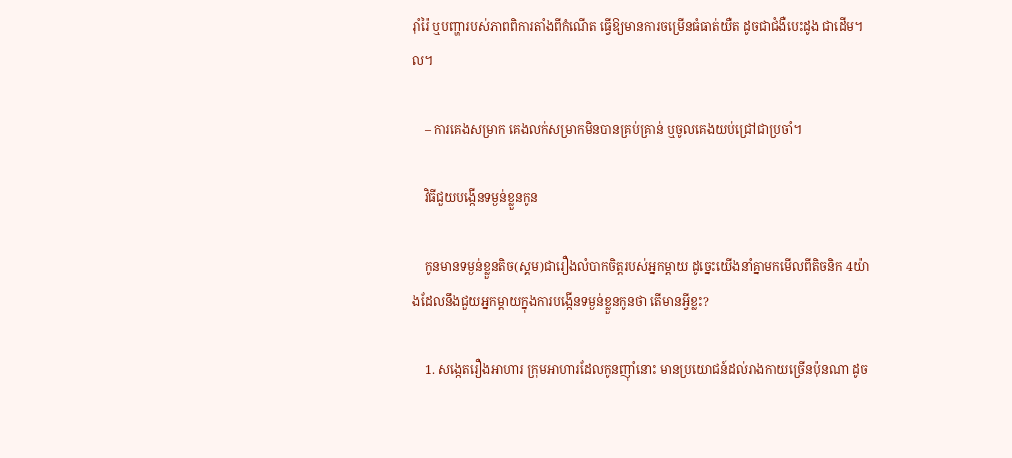រ៉ាំរ៉ៃ ឬបញ្ហារបស់ភាពពិការតាំងពីកំណើត ធ្វើឱ្យមានការចម្រើនធំធាត់យឺត ដូចជាជំងឺបេះដូង ជាដើម។ល។

    – ការគេងសម្រាក គេងលក់សម្រាកមិនបានគ្រប់គ្រាន់ ឬចូលគេងយប់ជ្រៅជាប្រចាំ។

    វិធីជួយបង្កើនទម្ងន់ខ្លួនកូន

    កូនមានទម្ងន់ខ្លួនតិច(ស្គម)ជារឿងលំបាកចិត្តរបស់អ្នកម្ដាយ ដូច្នេះយើងនាំគ្នាមកមើលពីតិចនិក 4យ៉ាងដែលនឹងជួយអ្នកម្ដាយក្នុងការបង្កើនទម្ងន់ខ្លួនកូនថា តើមានអ្វីខ្លះ?

    1. សង្កេតរឿងអាហារ ក្រុមអាហារដែលកូនញ៉ាំនោះ មានប្រយោជន៍ដល់រាងកាយច្រើនប៉ុនណា ដូច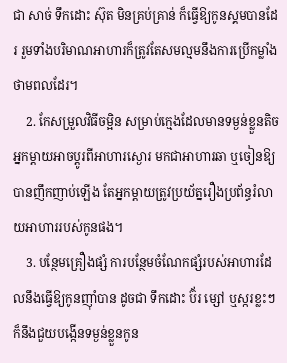ជា សាច់ ទឹកដោះ ស៊ុត មិនគ្រប់គ្រាន់ ក៏ធ្វើឱ្យកូនស្គមបានដែរ រួមទាំងបរិមាណអាហារក៏ត្រូវតែសមល្មមនឹងការប្រើកម្លាំងថាមពលដែរ។
    2. កែសម្រួលវិធីចម្អិន សម្រាប់ក្មេងដែលមានទម្ងន់ខ្លួនតិច អ្នកម្ដាយអាចប្ដូរពីអាហារស្ងោរ មកជាអាហារឆា ឬចៀនឱ្យបានញឹកញាប់ឡើង តែអ្នកម្ដាយត្រូវប្រយ័ត្នរឿងប្រព័ន្ធរំលាយអាហាររបស់កូនផង។
    3. បន្ថែមគ្រឿងផ្សំ ការបន្ថែមចំណែកផ្សំរបស់អាហារដែលនឹងធ្វើឱ្យកូនញ៉ាំបាន ដូចជា ទឹកដោះ ប៊័រ ម្សៅ ឬស្ករខ្លះៗ ក៏នឹងជួយបង្កើនទម្ងន់ខ្លួនកូន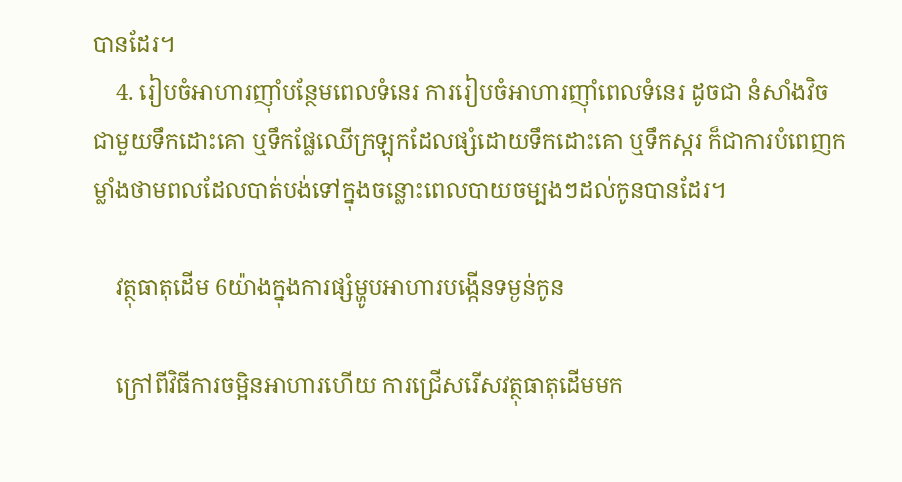បានដែរ។
    4. រៀបចំអាហារញ៉ាំបន្ថែមពេលទំនេរ ការរៀបចំអាហារញ៉ាំពេលទំនេរ ដូចជា នំសាំងវិច ជាមួយទឹកដោះគោ ឬទឹកផ្លែឈើក្រឡុកដែលផ្សំដោយទឹកដោះគោ ឬទឹកស្ករ ក៏ជាការបំពេញកម្លាំងថាមពលដែលបាត់បង់ទៅក្នុងចន្លោះពេលបាយចម្បងៗដល់កូនបានដែរ។

    វត្ថុធាតុដើម 6យ៉ាងក្នុងការផ្សំម្ហូបអាហារបង្កើនទម្ងន់កូន

    ក្រៅពីវិធីការចម្អិនអាហារហើយ ការជ្រើសរើសវត្ថុធាតុដើមមក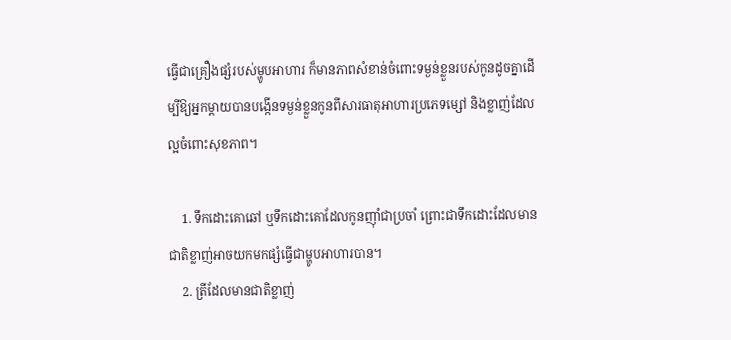ធ្វើជាគ្រឿងផ្សំរបស់ម្ហូបអាហារ ក៏មានភាពសំខាន់ចំពោះទម្ងន់ខ្លួនរបស់កូនដូចគ្នាដើម្បីឱ្យអ្នកម្ដាយបានបង្កើនទម្ងន់ខ្លួនកូនពីសារធាតុអាហារប្រភេទម្សៅ និងខ្លាញ់ដែលល្អចំពោះសុខភាព។

    1. ទឹកដោះគោឆៅ ឬទឹកដោះគោដែលកូនញ៉ាំជាប្រចាំ ព្រោះជាទឹកដោះដែលមានជាតិខ្លាញ់អាចយកមកផ្សំធ្វើជាម្ហូបអាហារបាន។
    2. ត្រីដែលមានជាតិខ្លាញ់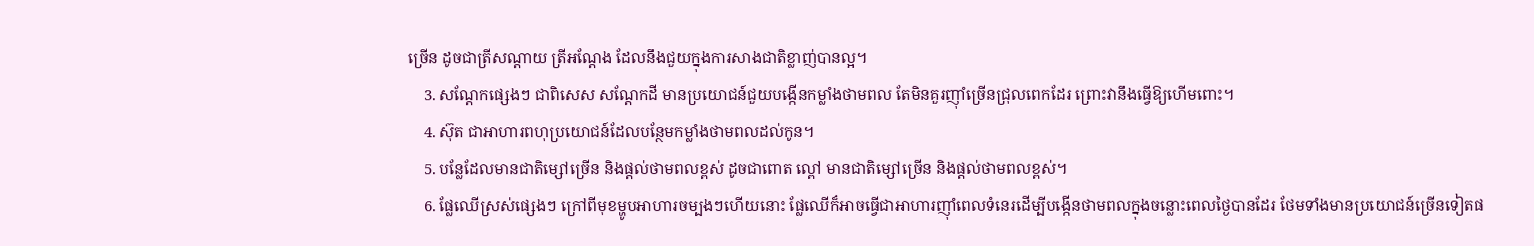ច្រើន ដូចជាត្រីសណ្ដាយ ត្រីអណ្ដែង ដែលនឹងជួយក្នុងការសាងជាតិខ្លាញ់បានល្អ។
    3. សណ្ដែកផ្សេងៗ ជាពិសេស សណ្ដែកដី មានប្រយោជន៍ជួយបង្កើនកម្លាំងថាមពល តែមិនគួរញ៉ាំច្រើនជ្រុលពេកដែរ ព្រោះវានឹងធ្វើឱ្យហើមពោះ។
    4. ស៊ុត ជាអាហារពហុប្រយោជន៍ដែលបន្ថែមកម្លាំងថាមពលដល់កូន។
    5. បន្លែដែលមានជាតិម្សៅច្រើន និងផ្ដល់ថាមពលខ្ពស់ ដូចជាពោត ល្ពៅ មានជាតិម្សៅច្រើន និងផ្ដល់ថាមពលខ្ពស់។
    6. ផ្លែឈើស្រស់ផ្សេងៗ ក្រៅពីមុខម្ហូបអាហារចម្បងៗហើយនោះ ផ្លែឈើក៏អាចធ្វើជាអាហារញ៉ាំពេលទំនេរដើម្បីបង្កើនថាមពលក្នុងចន្លោះពេលថ្ងៃបានដែរ ថែមទាំងមានប្រយោជន៍ច្រើនទៀតផ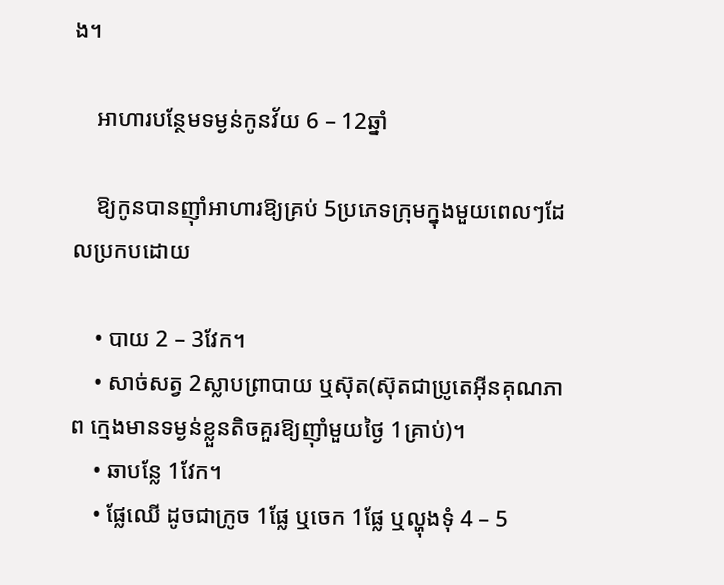ង។

    អាហារបន្ថែមទម្ងន់កូនវ័យ 6 – 12ឆ្នាំ

    ឱ្យកូនបានញ៉ាំអាហារឱ្យគ្រប់ 5ប្រភេទក្រុមក្នុងមួយពេលៗដែលប្រកបដោយ

    • បាយ 2 – 3វែក។
    • សាច់សត្វ 2ស្លាបព្រាបាយ ឬស៊ុត(ស៊ុតជាប្រូតេអ៊ីនគុណភាព ក្មេងមានទម្ងន់ខ្លួនតិចគួរឱ្យញ៉ាំមួយថ្ងៃ 1គ្រាប់)។
    • ឆាបន្លែ 1វែក។
    • ផ្លែឈើ ដូចជាក្រូច 1ផ្លែ ឬចេក 1ផ្លែ ឬល្ហុងទុំ 4 – 5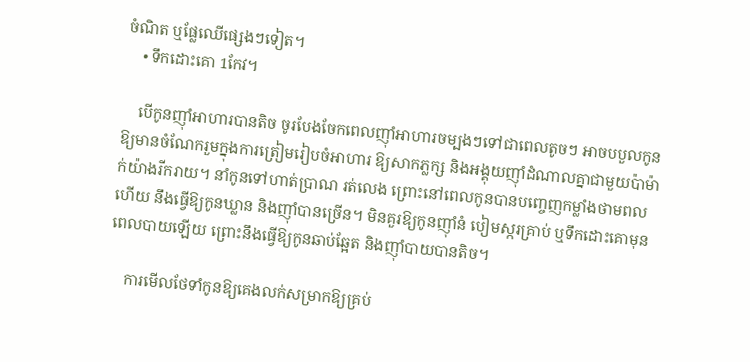ចំណិត ឬផ្លែឈើផ្សេងៗទៀត។
    • ទឹកដោះគោ 1កែវ។

    បើកូនញ៉ាំអាហារបានតិច ចូរបែងចែកពេលញ៉ាំអាហារចម្បងៗទៅជាពេលតូចៗ អាចបបួលកូនឱ្យមានចំណែករួមក្នុងការត្រៀមរៀបចំអាហារ ឱ្យសាកភ្លក្ស និងអង្គុយញ៉ាំដំណាលគ្នាជាមួយប៉ាម៉ាក់យ៉ាងរីករាយ។ នាំកូនទៅហាត់ប្រាណ រត់លេង ព្រោះនៅពេលកូនបានបញ្ចេញកម្លាំងថាមពលហើយ នឹងធ្វើឱ្យកូនឃ្លាន និងញ៉ាំបានច្រើន។ មិនគួរឱ្យកូនញ៉ាំនំ បៀមស្ករគ្រាប់ ឬទឹកដោះគោមុនពេលបាយឡើយ ព្រោះនឹងធ្វើឱ្យកូនឆាប់ឆ្អែត និងញ៉ាំបាយបានតិច។

    ការមើលថែទាំកូនឱ្យគេងលក់សម្រាកឱ្យគ្រប់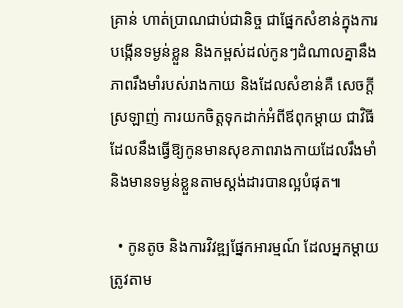គ្រាន់ ហាត់ប្រាណជាប់ជានិច្ច ជាផ្នែកសំខាន់ក្នុងការបង្កើនទម្ងន់ខ្លួន និងកម្ពស់ដល់កូនៗដំណាលគ្នានឹងភាពរឹងមាំរបស់រាងកាយ និងដែលសំខាន់គឺ សេចក្ដីស្រឡាញ់ ការយកចិត្តទុកដាក់អំពីឪពុកម្ដាយ ជាវិធីដែលនឹងធ្វើឱ្យកូនមានសុខភាពរាងកាយដែលរឹងមាំ និងមានទម្ងន់ខ្លួនតាមស្តង់ដារបានល្អបំផុត៕

  • កូនតូច និងការវិវឌ្ឍផ្នែកអារម្មណ៍ ដែលអ្នកម្ដាយត្រូវតាម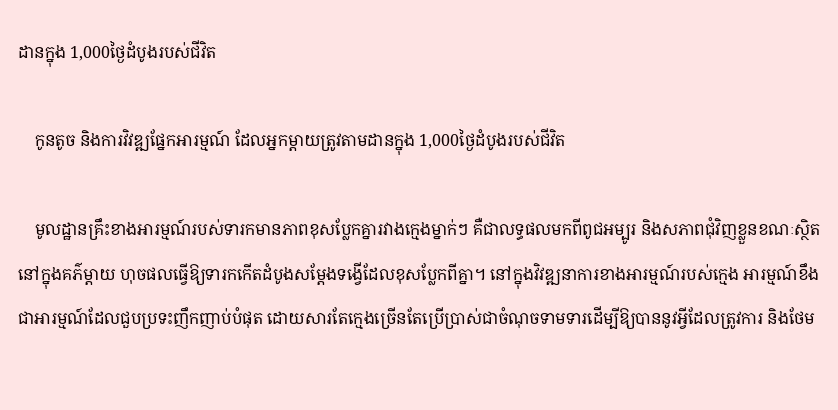ដានក្នុង 1,000ថ្ងៃដំបូងរបស់ជីវិត

    កូនតូច និងការវិវឌ្ឍផ្នែកអារម្មណ៍ ដែលអ្នកម្ដាយត្រូវតាមដានក្នុង 1,000ថ្ងៃដំបូងរបស់ជីវិត

    មូលដ្ឋានគ្រឹះខាងអារម្មណ៍របស់ទារកមានភាពខុសប្លែកគ្នារវាងក្មេងម្នាក់ៗ គឺជាលទ្ធផលមកពីពូជអម្បូរ និងសភាពជុំវិញខ្លួនខណៈស្ថិតនៅក្នុងគភ៌ម្ដាយ ហុចផលធ្វើឱ្យទារកកើតដំបូងសម្ដែងទង្វើដែលខុសប្លែកពីគ្នា។ នៅក្នុងវិវឌ្ឍនាការខាងអារម្មណ៍របស់ក្មេង អារម្មណ៍ខឹង ជាអារម្មណ៍ដែលជួបប្រទះញឹកញាប់បំផុត ដោយសារតែក្មេងច្រើនតែប្រើប្រាស់ជាចំណុចទាមទារដើម្បីឱ្យបាននូវអ្វីដែលត្រូវការ និងថែម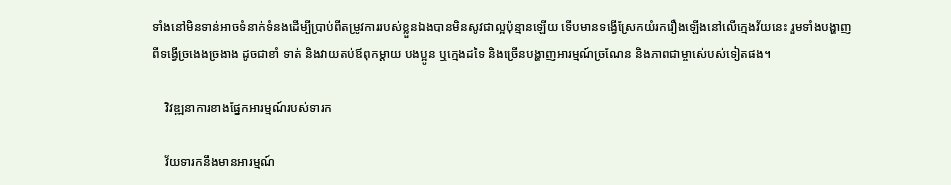ទាំងនៅមិនទាន់អាចទំនាក់ទំនងដើម្បីប្រាប់ពីតម្រូវការរបស់ខ្លួនឯងបានមិនសូវជាល្អប៉ុន្មានឡើយ ទើបមានទង្វើស្រែកយំរករឿងឡើងនៅលើក្មេងវ័យនេះ រួមទាំងបង្ហាញពីទង្វើច្រងេងច្រងាង ដូចជាខាំ ទាត់ និងវាយតប់ឪពុកម្ដាយ បងប្អូន ឬក្មេងដទៃ និងច្រើនបង្ហាញអារម្មណ៍ច្រណែន និងភាពជាម្ចាស់េបស់ទៀតផង។

    វិវឌ្ឍនាការខាងផ្នែកអារម្មណ៍របស់ទារក

    វ័យទារកនឹងមានអារម្មណ៍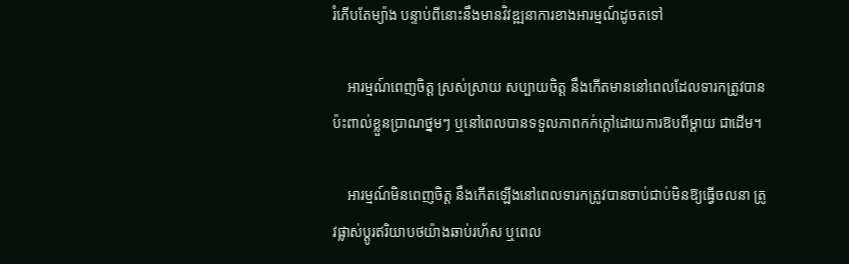រំភើបតែម្យ៉ាង បន្ទាប់ពីនោះនឹងមានវិវឌ្ឍនាការខាងអារម្មណ៍ដូចតទៅ

    អារម្មណ៍ពេញចិត្ត ស្រស់ស្រាយ សប្បាយចិត្ត នឹងកើតមាននៅពេលដែលទារកត្រូវបានប៉ះពាល់ខ្លួនប្រាណថ្នមៗ ឬនៅពេលបានទទួលភាពកក់ក្ដៅដោយការឱបពីម្ដាយ ជាដើម។

    អារម្មណ៍មិនពេញចិត្ត នឹងកើតឡើងនៅពេលទារកត្រូវបានចាប់ជាប់មិនឱ្យធ្វើចលនា ត្រូវផ្លាស់ប្ដូរឥរិយាបថយ៉ាងឆាប់រហ័ស ឬពេល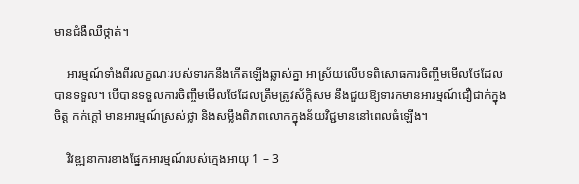មានជំងឺឈឺថ្កាត់។

    អារម្មណ៍ទាំងពីរលក្ខណៈរបស់ទារកនឹងកើតឡើងឆ្លាស់គ្នា អាស្រ័យលើបទពិសោធការចិញ្ចឹមមើលថែដែលបានទទួល។ បើបានទទួលការចិញ្ចឹមមើលថែដែលត្រឹមត្រូវស័ក្តិសម នឹងជួយឱ្យទារកមានអារម្មណ៍ជឿជាក់ក្នុងចិត្ត កក់ក្ដៅ មានអារម្មណ៍ស្រស់ថ្លា និងសម្លឹងពិភពលោកក្នុងន័យវិជ្ជមាននៅពេលធំឡើង។

    វិវឌ្ឍនាការខាងផ្នែកអារម្មណ៍របស់ក្មេងអាយុ 1 – 3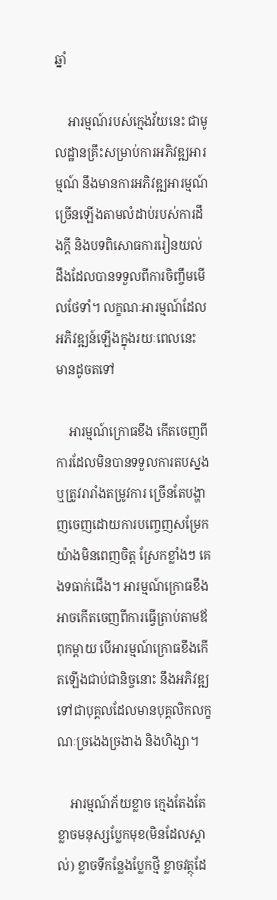ឆ្នាំ

    អារម្មណ៍របស់ក្មេងវ័យនេះ ជាមូលដ្ឋានគ្រឹះសម្រាប់ការអភិវឌ្ឍអារម្មណ៍ នឹងមានការអភិវឌ្ឍអារម្មណ៍ច្រើនឡើងតាមលំដាប់របស់ការដឹងក្ដី និងបទពិសោធការរៀនយល់ដឹងដែលបានទទួលពីការចិញ្ចឹមមើលថែទាំ។ លក្ខណៈអារម្មណ៍ដែលអភិវឌ្ឍន៍ឡើងក្នុងរយៈពេលនេះ មានដូចតទៅ

    អារម្មណ៍ក្រោធខឹង កើតចេញពីការដែលមិនបានទទួលការតបស្នង ឬត្រូវរារាំងតម្រូវការ ច្រើនតែបង្ហាញចេញដោយការបញ្ចេញសម្រែកយ៉ាងមិនពេញចិត្ត ស្រែកខ្លាំងៗ គេងទធាក់ជើង។ អារម្មណ៍ក្រោធខឹងអាចកើតចេញពីការធ្វើត្រាប់តាមឪពុកម្ដាយ បើអារម្មណ៍ក្រោធខឹងកើតឡើងជាប់ជានិច្ចនោះ នឹងអភិវឌ្ឍទៅជាបុគ្គលដែលមានបុគ្គលិកលក្ខណៈច្រងេងច្រងាង និងហិង្សា។

    អារម្មណ៍ភ័យខ្លាច ក្មេងតែងតែខ្លាចមនុស្សប្លែកមុខ(មិនដែលស្គាល់) ខ្លាចទីកន្លែងប្លែកថ្មី ខ្លាចវត្ថុដែ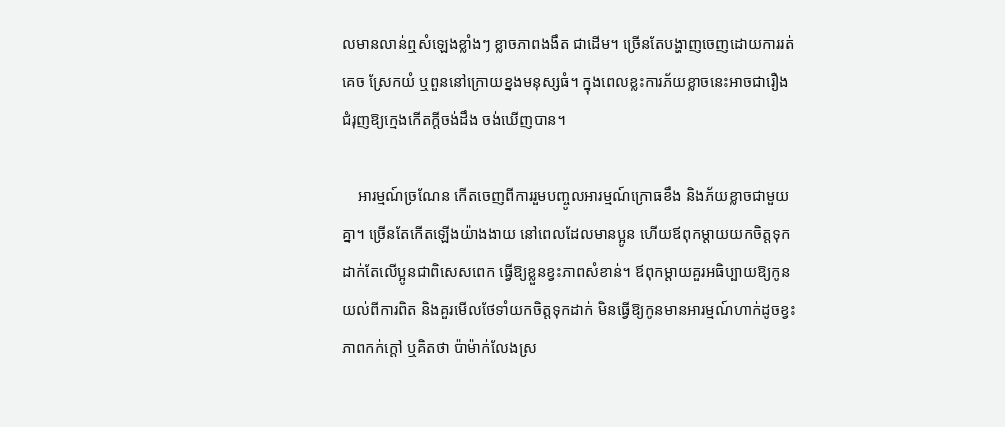លមានលាន់ឮសំឡេងខ្លាំងៗ ខ្លាចភាពងងឹត ជាដើម។ ច្រើនតែបង្ហាញចេញដោយការរត់គេច ស្រែកយំ ឬពួននៅក្រោយខ្នងមនុស្សធំ។ ក្នុងពេលខ្លះការភ័យខ្លាចនេះអាចជារឿងជំរុញឱ្យក្មេងកើតក្ដីចង់ដឹង ចង់ឃើញបាន។

    អារម្មណ៍ច្រណែន កើតចេញពីការរួមបញ្ចូលអារម្មណ៍ក្រោធខឹង និងភ័យខ្លាចជាមួយគ្នា។ ច្រើនតែកើតឡើងយ៉ាងងាយ នៅពេលដែលមានប្អូន ហើយឪពុកម្ដាយយកចិត្តទុកដាក់តែលើប្អូនជាពិសេសពេក ធ្វើឱ្យខ្លួនខ្វះភាពសំខាន់។ ឪពុកម្ដាយគួរអធិប្បាយឱ្យកូនយល់ពីការពិត និងគួរមើលថែទាំយកចិត្តទុកដាក់ មិនធ្វើឱ្យកូនមានអារម្មណ៍ហាក់ដូចខ្វះភាពកក់ក្ដៅ ឬគិតថា ប៉ាម៉ាក់លែងស្រ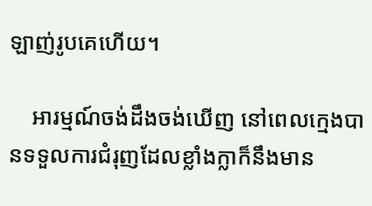ឡាញ់រូបគេហើយ។

    អារម្មណ៍ចង់ដឹងចង់ឃើញ នៅពេលក្មេងបានទទួលការជំរុញដែលខ្លាំងក្លាក៏នឹងមាន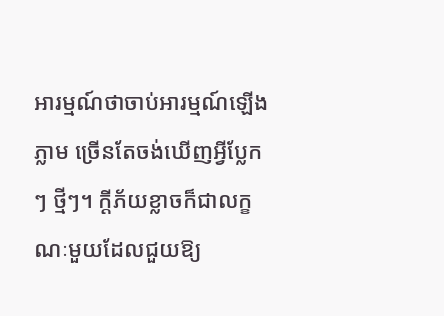អារម្មណ៍ថាចាប់អារម្មណ៍ឡើងភ្លាម ច្រើនតែចង់ឃើញអ្វីប្លែកៗ ថ្មីៗ។ ក្ដីភ័យខ្លាចក៏ជាលក្ខណៈមួយដែលជួយឱ្យ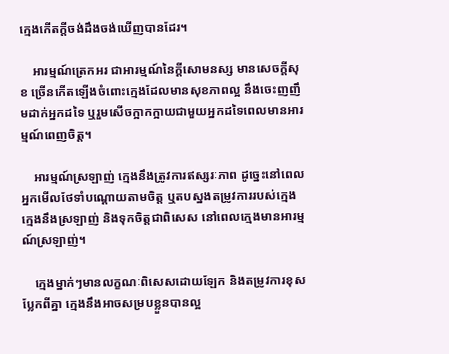ក្មេងកើតក្ដីចង់ដឹងចង់ឃើញបានដែរ។

    អារម្មណ៍ត្រេកអរ ជាអារម្មណ៍នៃក្ដីសោមនស្ស មានសេចក្ដីសុខ ច្រើនកើតឡើងចំពោះក្មេងដែលមានសុខភាពល្អ នឹងចេះញញឹមដាក់អ្នកដទៃ ឬរួមសើចក្អាកក្អាយជាមួយអ្នកដទៃពេលមានអារម្មណ៍ពេញចិត្ត។

    អារម្មណ៍ស្រឡាញ់ ក្មេងនឹងត្រូវការឥស្សរៈភាព ដូច្នេះនៅពេលអ្នកមើលថែទាំបណ្ដោយតាមចិត្ត ឬតបស្នងតម្រូវការរបស់ក្មេង ក្មេងនឹងស្រឡាញ់ និងទុកចិត្តជាពិសេស នៅពេលក្មេងមានអារម្មណ៍ស្រឡាញ់។

    ក្មេងម្នាក់ៗមានលក្ខណៈពិសេសដោយឡែក និងតម្រូវការខុសប្លែកពីគ្នា ក្មេងនឹងអាចសម្របខ្លួនបានល្អ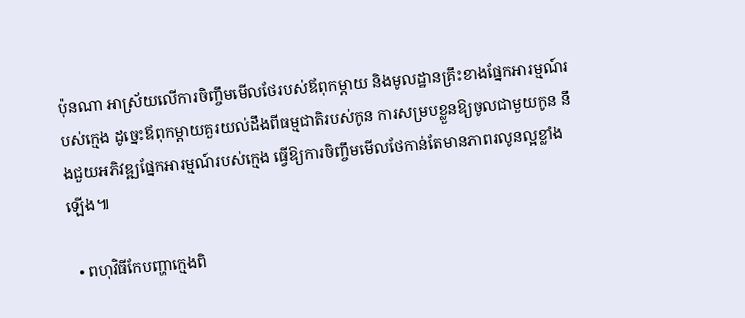ប៉ុនណា អាស្រ័យលើការចិញ្ចឹមមើលថែរបស់ឪពុកម្ដាយ និងមូលដ្ឋានគ្រឹះខាងផ្នែកអារម្មណ៍របស់ក្មេង ដូច្នេះឪពុកម្ដាយគួរយល់ដឹងពីធម្មជាតិរបស់កូន ការសម្របខ្លួនឱ្យចូលជាមួយកូន នឹងជួយអភិវឌ្ឍផ្នែកអារម្មណ៍របស់ក្មេង ធ្វើឱ្យការចិញ្ចឹមមើលថែកាន់តែមានភាពរលូនល្អខ្លាំងឡើង៕

  • ពហុវិធីកែបញ្ហាក្មេងពិ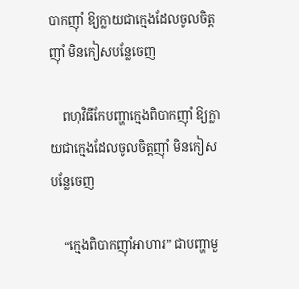បាកញ៉ាំ ឱ្យក្លាយជាក្មេងដែលចូលចិត្តញ៉ាំ មិនកៀសបន្លែចេញ

    ពហុវិធីកែបញ្ហាក្មេងពិបាកញ៉ាំ ឱ្យក្លាយជាក្មេងដែលចូលចិត្តញ៉ាំ មិនកៀសបន្លែចេញ

    “ក្មេងពិបាកញ៉ាំអាហារ” ជាបញ្ហាមួ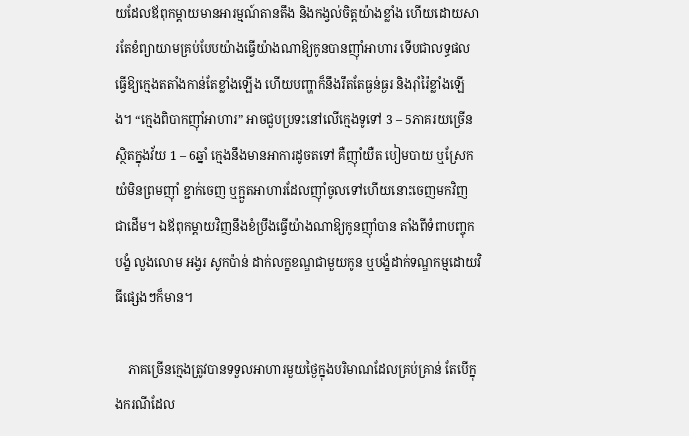យដែលឪពុកម្ដាយមានអារម្មណ៍តានតឹង និងកង្វល់ចិត្តយ៉ាងខ្លាំង ហើយដោយសារតែខំព្យាយាមគ្រប់បែបយ៉ាងធ្វើយ៉ាងណាឱ្យកូនបានញ៉ាំអាហារ ទើបជាលទ្ធផលធ្វើឱ្យក្មេងតតាំងកាន់តែខ្លាំងឡើង ហើយបញ្ហាក៏នឹងរឹតតែធ្ងន់ធ្ងរ និងរ៉ាំរ៉ៃខ្លាំងឡើង។ “ក្មេងពិបាកញ៉ាំអាហារ” អាចជួបប្រទះនៅលើក្មេងទូទៅ 3 – 5ភាគរយច្រើនស្ថិតក្នុងវ័យ 1 – 6ឆ្នាំ ក្មេងនឹងមានអាការដូចតទៅ គឺញ៉ាំយឺត បៀមបាយ ឬស្រែកយំមិនព្រមញ៉ាំ ខ្ជាក់ចេញ ឬក្អួតអាហារដែលញ៉ាំចូលទៅហើយនោះចេញមកវិញ ជាដើម។ ឯឪពុកម្ដាយវិញនឹងខំប្រឹងធ្វើយ៉ាងណាឱ្យកូនញ៉ាំបាន តាំងពីទំពាបញ្ចុក បង្ខំ លួងលោម អង្វរ សូកប៉ាន់ ដាក់លក្ខខណ្ឌជាមួយកូន ឬបង្ខំដាក់ទណ្ឌកម្មដោយវិធីផ្សេងៗក៏មាន។

    ភាគច្រើនក្មេងត្រូវបានទទួលអាហារមួយថ្ងៃក្នុងបរិមាណដែលគ្រប់គ្រាន់ តែបើក្នុងករណីដែល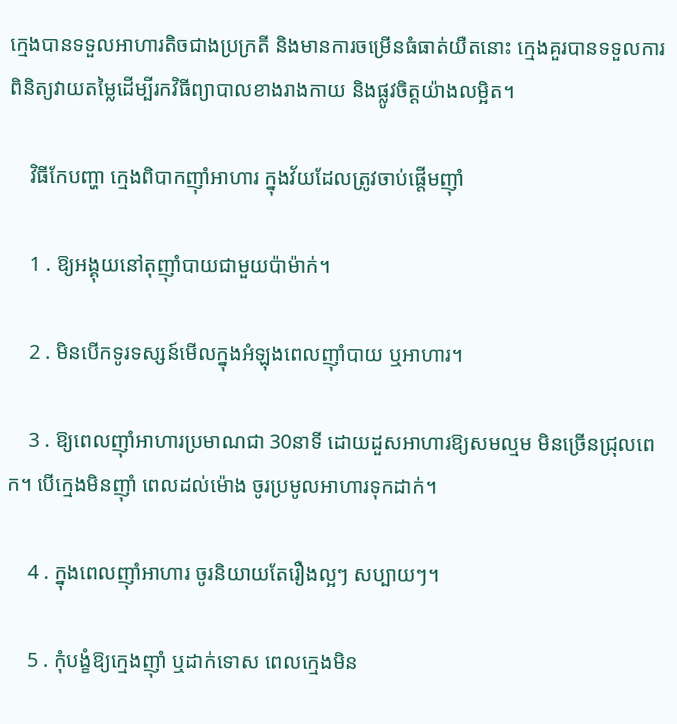ក្មេងបានទទួលអាហារតិចជាងប្រក្រតី និងមានការចម្រើនធំធាត់យឺតនោះ ក្មេងគួរបានទទួលការពិនិត្យវាយតម្លៃដើម្បីរកវិធីព្យាបាលខាងរាងកាយ និងផ្លូវចិត្តយ៉ាងលម្អិត។

    វិធីកែបញ្ហា ក្មេងពិបាកញ៉ាំអាហារ ក្នុងវ័យដែលត្រូវចាប់ផ្ដើមញ៉ាំ

    1 . ឱ្យអង្គុយនៅតុញ៉ាំបាយជាមួយប៉ាម៉ាក់។

    2 . មិនបើកទូរទស្សន៍មើលក្នុងអំឡុងពេលញ៉ាំបាយ ឬអាហារ។

    3 . ឱ្យពេលញ៉ាំអាហារប្រមាណជា 30នាទី ដោយដួសអាហារឱ្យសមល្មម មិនច្រើនជ្រុលពេក។ បើក្មេងមិនញ៉ាំ ពេលដល់ម៉ោង ចូរប្រមូលអាហារទុកដាក់។

    4 . ក្នុងពេលញ៉ាំអាហារ ចូរនិយាយតែរឿងល្អៗ សប្បាយៗ។

    5 . កុំបង្ខំឱ្យក្មេងញ៉ាំ ឬដាក់ទោស ពេលក្មេងមិន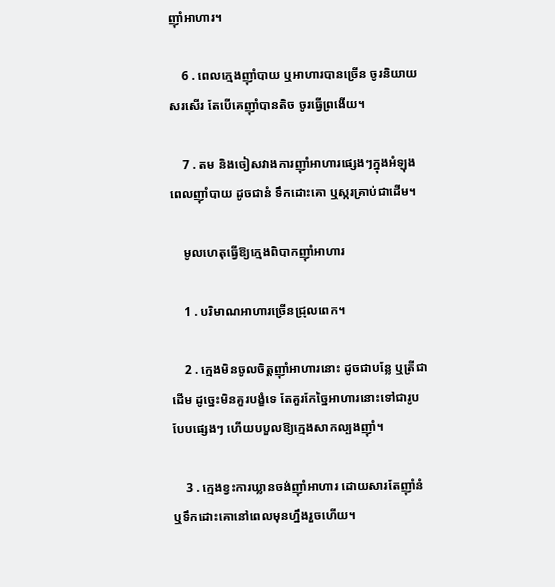ញ៉ាំអាហារ។

    6 . ពេលក្មេងញ៉ាំបាយ ឬអាហារបានច្រើន ចូរនិយាយសរសើរ តែបើគេញ៉ាំបានតិច ចូរធ្វើព្រងើយ។

    7 . តម និងចៀសវាងការញ៉ាំអាហារផ្សេងៗក្នុងអំឡុងពេលញ៉ាំបាយ ដូចជានំ ទឹកដោះគោ ឬស្ករគ្រាប់ជាដើម។

    មូលហេតុធ្វើឱ្យក្មេងពិបាកញ៉ាំអាហារ

    1 . បរិមាណអាហារច្រើនជ្រុលពេក។

    2 . ក្មេងមិនចូលចិត្តញ៉ាំអាហារនោះ ដូចជាបន្លែ ឬត្រីជាដើម ដូច្នេះមិនគួរបង្ខំទេ តែគួរកែច្នៃអាហារនោះទៅជារូបបែបផ្សេងៗ ហើយបបួលឱ្យក្មេងសាកល្បងញ៉ាំ។

    3 . ក្មេងខ្វះការឃ្លានចង់ញ៉ាំអាហារ ដោយសារតែញ៉ាំនំ ឬទឹកដោះគោនៅពេលមុនហ្នឹងរួចហើយ។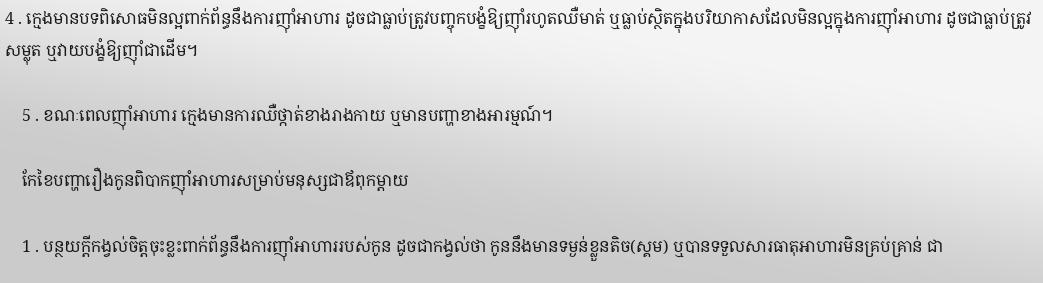4 . ក្មេងមានបទពិសោធមិនល្អពាក់ព័ន្ធនឹងការញ៉ាំអាហារ ដូចជាធ្លាប់ត្រូវបញ្ចុកបង្ខំឱ្យញ៉ាំរហូតឈឺមាត់ ឬធ្លាប់ស្ថិតក្នុងបរិយាកាសដែលមិនល្អក្នុងការញ៉ាំអាហារ ដូចជាធ្លាប់ត្រូវសម្លុត ឬវាយបង្ខំឱ្យញ៉ាំជាដើម។

    5 . ខណៈពេលញ៉ាំអាហារ ក្មេងមានការឈឺថ្កាត់ខាងរាងកាយ ឬមានបញ្ហាខាងអារម្មណ៍។

    កែខៃបញ្ហារឿងកូនពិបាកញ៉ាំអាហារសម្រាប់មនុស្សជាឪពុកម្ដាយ

    1 . បន្ថយក្ដីកង្វល់ចិត្តចុះខ្លះពាក់ព័ន្ធនឹងការញ៉ាំអាហាររបស់កូន ដូចជាកង្វល់ថា កូននឹងមានទម្ងន់ខ្លួនតិច(ស្គម) ឬបានទទួលសារធាតុអាហារមិនគ្រប់គ្រាន់ ជា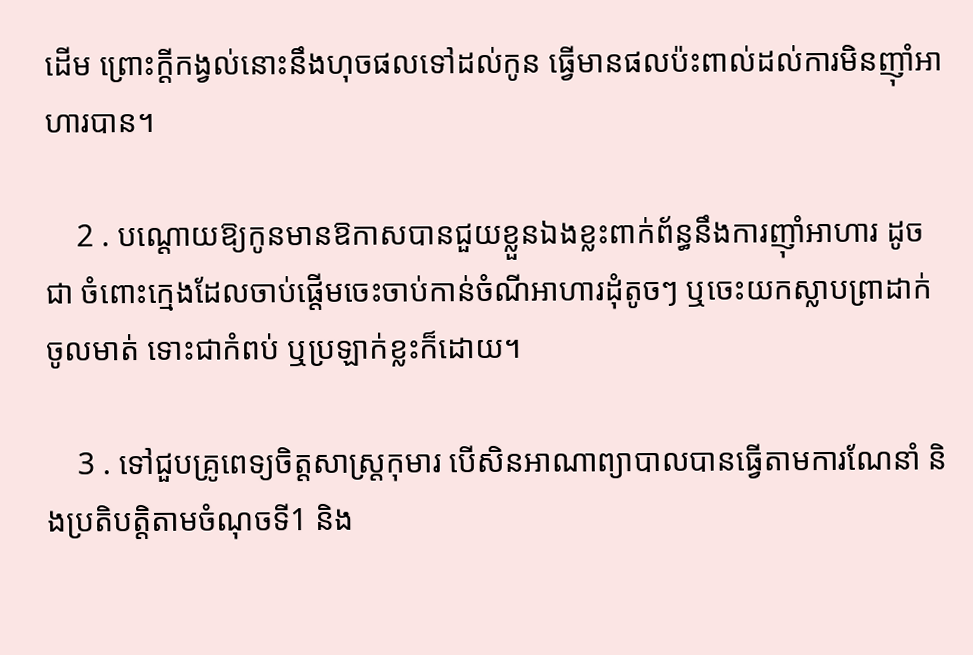ដើម ព្រោះក្ដីកង្វល់នោះនឹងហុចផលទៅដល់កូន ធ្វើមានផលប៉ះពាល់ដល់ការមិនញ៉ាំអាហារបាន។

    2 . បណ្ដោយឱ្យកូនមានឱកាសបានជួយខ្លួនឯងខ្លះពាក់ព័ន្ធនឹងការញ៉ាំអាហារ ដូចជា ចំពោះក្មេងដែលចាប់ផ្ដើមចេះចាប់កាន់ចំណីអាហារដុំតូចៗ ឬចេះយកស្លាបព្រាដាក់ចូលមាត់ ទោះជាកំពប់ ឬប្រឡាក់ខ្លះក៏ដោយ។

    3 . ទៅជួបគ្រូពេទ្យចិត្តសាស្រ្តកុមារ បើសិនអាណាព្យាបាលបានធ្វើតាមការណែនាំ និងប្រតិបត្តិតាមចំណុចទី1 និង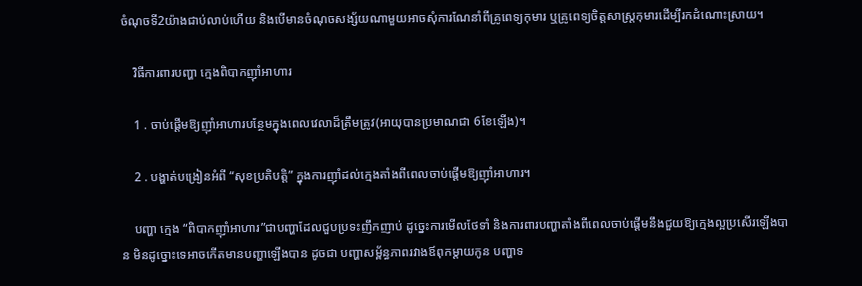ចំណុចទី2យ៉ាងជាប់លាប់ហើយ និងបើមានចំណុចសង្ស័យណាមួយអាចសុំការណែនាំពីគ្រូពេទ្យកុមារ ឬគ្រូពេទ្យចិត្តសាស្រ្តកុមារដើម្បីរកដំណោះស្រាយ។

    វិធីការពារបញ្ហា ក្មេងពិបាកញ៉ាំអាហារ

    1 . ចាប់ផ្ដើមឱ្យញ៉ាំអាហារបន្ថែមក្នុងពេលវេលាដ៏ត្រឹមត្រូវ(អាយុបានប្រមាណជា 6ខែឡើង)។

    2 . បង្ហាត់បង្រៀនអំពី “សុខប្រតិបត្តិ” ក្នុងការញ៉ាំដល់ក្មេងតាំងពីពេលចាប់ផ្ដើមឱ្យញ៉ាំអាហារ។

    បញ្ហា ក្មេង “ពិបាកញ៉ាំអាហារ”ជាបញ្ហាដែលជួបប្រទះញឹកញាប់ ដូច្នេះការមើលថែទាំ និងការពារបញ្ហាតាំងពីពេលចាប់ផ្ដើមនឹងជួយឱ្យក្មេងល្អប្រសើរឡើងបាន មិនដូច្នោះទេអាចកើតមានបញ្ហាឡើងបាន ដូចជា បញ្ហាសម្ព័ន្ធភាពរវាងឪពុកម្ដាយកូន បញ្ហាទ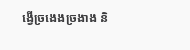ង្វើច្រងេងច្រងាង និ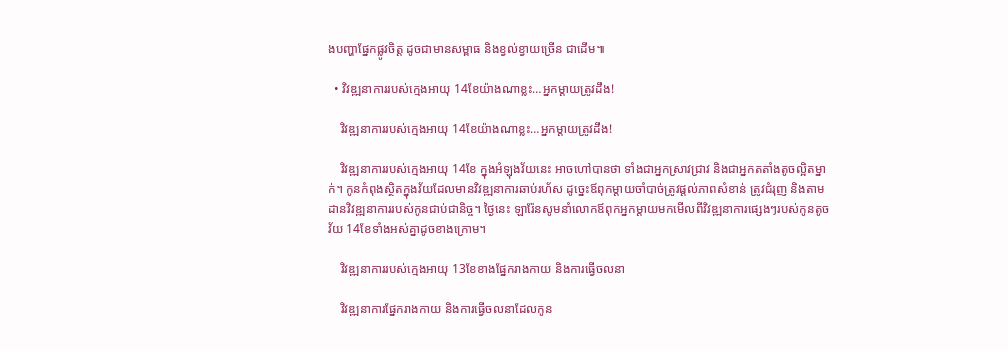ងបញ្ហាផ្នែកផ្លូវចិត្ត ដូចជាមានសម្ពាធ និងខ្វល់ខ្វាយច្រើន ជាដើម៕

  • វិវឌ្ឍនាការរបស់ក្មេងអាយុ 14ខែយ៉ាងណាខ្លះ…អ្នកម្ដាយត្រូវដឹង!

    វិវឌ្ឍនាការរបស់ក្មេងអាយុ 14ខែយ៉ាងណាខ្លះ…អ្នកម្ដាយត្រូវដឹង!

    វិវឌ្ឍនាការរបស់ក្មេងអាយុ 14ខែ ក្នុងអំឡុងវ័យនេះ អាចហៅបានថា ទាំងជាអ្នកស្រាវជ្រាវ និងជាអ្នកតតាំងតូចល្អិតម្នាក់។ កូនកំពុងស្ថិតក្នុងវ័យដែលមានវិវឌ្ឍនាការឆាប់រហ័ស ដូច្នេះឪពុកម្ដាយចាំបាច់ត្រូវផ្ដល់ភាពសំខាន់ ត្រូវជំរុញ និងតាមដានវិវឌ្ឍនាការរបស់កូនជាប់ជានិច្ច។ ថ្ងៃនេះ ឡារ៉ែនសូមនាំលោកឪពុកអ្នកម្ដាយមកមើលពីវិវឌ្ឍនាការផ្សេងៗរបស់កូនតូចវ័យ 14ខែទាំងអស់គ្នាដូចខាងក្រោម។

    វិវឌ្ឍនាការរបស់ក្មេងអាយុ 13ខែខាងផ្នែករាងកាយ និងការធ្វើចលនា

    វិវឌ្ឍនាការផ្នែករាងកាយ និងការធ្វើចលនាដែលកូន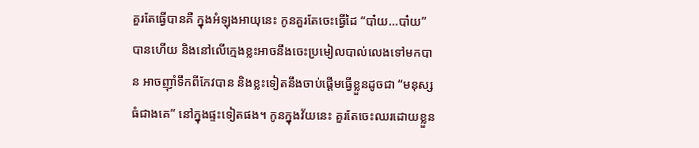គួរតែធ្វើបានគឺ ក្នុងអំឡុងអាយុនេះ កូនគួរតែចេះធ្វើដៃ “បា៎យ…បា៎យ” បានហើយ និងនៅលើក្មេងខ្លះអាចនឹងចេះប្រមៀលបាល់លេងទៅមកបាន អាចញ៉ាំទឹកពីកែវបាន និងខ្លះទៀតនឹងចាប់ផ្ដើមធ្វើខ្លួនដូចជា “មនុស្សធំជាងគេ” នៅក្នុងផ្ទះទៀតផង។ កូនក្នុងវ័យនេះ គួរតែចេះឈរដោយខ្លួន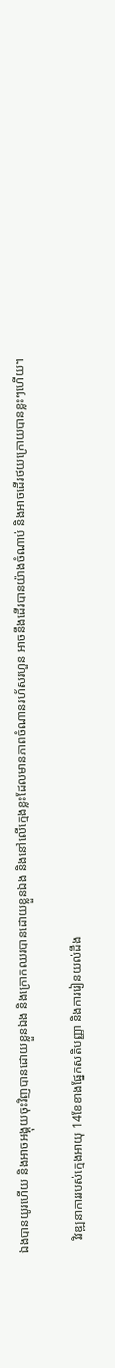ឯងបានយូរហើយ និងអាចអង្គុយចុះវិញបានដោយខ្លួនឯង និងក្រោកឈរបានដោយខ្លួនឯង និងនៅលើក្មេងខ្លះដែលមានភាពចំណានរហ័សរហួន អាចនឹងដើរបានយ៉ាងចំណាប់ និងអាចដើរថយក្រោយបានខ្លះៗហើយ។

    វិវឌ្ឍនាការរបស់ក្មេងអាយុ 14ខែខាងផ្នែកសតិបញ្ញា និងការរៀនយល់ដឹង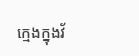ក្មេងក្នុងវ័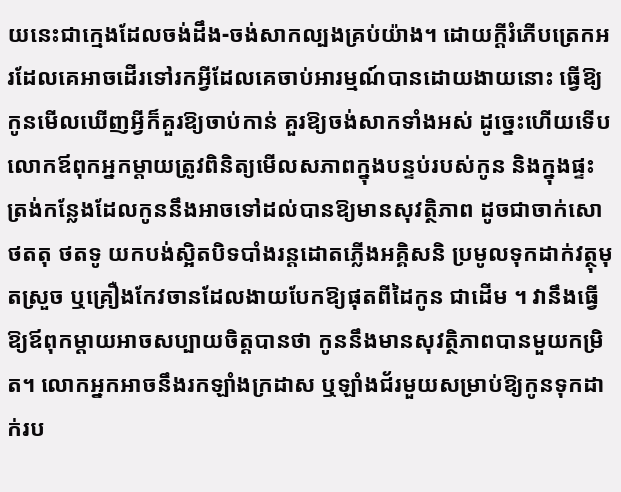យនេះជាក្មេងដែលចង់ដឹង-ចង់សាកល្បងគ្រប់យ៉ាង។ ដោយក្ដីរំភើបត្រេកអរដែលគេអាចដើរទៅរកអ្វីដែលគេចាប់អារម្មណ៍បានដោយងាយនោះ ធ្វើឱ្យកូនមើលឃើញអ្វីក៏គួរឱ្យចាប់កាន់ គួរឱ្យចង់សាកទាំងអស់ ដូច្នេះហើយទើបលោកឪពុកអ្នកម្ដាយត្រូវពិនិត្យមើលសភាពក្នុងបន្ទប់របស់កូន និងក្នុងផ្ទះត្រង់កន្លែងដែលកូននឹងអាចទៅដល់បានឱ្យមានសុវត្ថិភាព ដូចជាចាក់សោថតតុ ថតទូ យកបង់ស្អិតបិទបាំងរន្តដោតភ្លើងអគ្គិសនិ ប្រមូលទុកដាក់វត្ថុមុតស្រួច ឬគ្រឿងកែវចានដែលងាយបែកឱ្យផុតពីដៃកូន ជាដើម ។ វានឹងធ្វើឱ្យឪពុកម្ដាយអាចសប្បាយចិត្តបានថា កូននឹងមានសុវត្ថិភាពបានមួយកម្រិត។ លោកអ្នកអាចនឹងរកឡាំងក្រដាស ឬឡាំងជ័រមួយសម្រាប់ឱ្យកូនទុកដាក់រប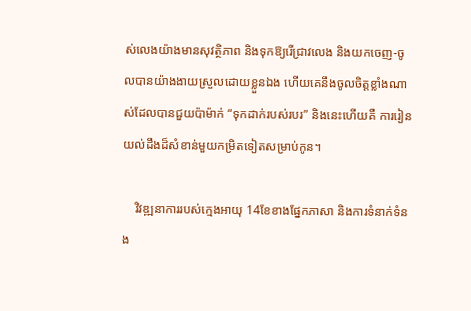ស់លេងយ៉ាងមានសុវត្ថិភាព និងទុកឱ្យរើជ្រាវលេង និងយកចេញ-ចូលបានយ៉ាងងាយស្រួលដោយខ្លួនឯង ហើយគេនឹងចូលចិត្តខ្លាំងណាស់ដែលបានជួយប៉ាម៉ាក់ “ទុកដាក់របស់របរ” និងនេះហើយគឺ ការរៀនយល់ដឹងដ៏សំខាន់មួយកម្រិតទៀតសម្រាប់កូន។

    វិវឌ្ឍនាការរបស់ក្មេងអាយុ 14ខែខាងផ្នែកភាសា និងការទំនាក់ទំនង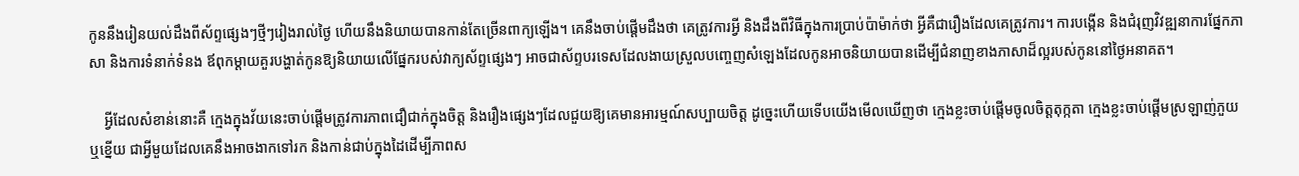កូននឹងរៀនយល់ដឹងពីស័ព្ទផ្សេងៗថ្មីៗរៀងរាល់ថ្ងៃ ហើយនឹងនិយាយបានកាន់តែច្រើនពាក្យឡើង។ គេនឹងចាប់ផ្ដើមដឹងថា គេត្រូវការអ្វី និងដឹងពីវិធីក្នុងការប្រាប់ប៉ាម៉ាក់ថា អ្វីគឺជារឿងដែលគេត្រូវការ។ ការបង្កើន និងជំរុញវិវឌ្ឍនាការផ្នែកភាសា និងការទំនាក់ទំនង ឪពុកម្ដាយគួរបង្ហាត់កូនឱ្យនិយាយលើផ្នែករបស់វាក្យស័ព្ទផ្សេងៗ អាចជាស័ព្ទបរទេសដែលងាយស្រួលបញ្ចេញសំឡេងដែលកូនអាចនិយាយបានដើម្បីជំនាញខាងភាសាដ៏ល្អរបស់កូននៅថ្ងៃអនាគត។

    អ្វីដែលសំខាន់នោះគឺ ក្មេងក្នុងវ័យនេះចាប់ផ្ដើមត្រូវការភាពជឿជាក់ក្នុងចិត្ត និងរឿងផ្សេងៗដែលជួយឱ្យគេមានអារម្មណ៍សប្បាយចិត្ត ដូច្នេះហើយទើបយើងមើលឃើញថា ក្មេងខ្លះចាប់ផ្ដើមចូលចិត្តតុក្កតា ក្មេងខ្លះចាប់ផ្ដើមស្រឡាញ់ភួយ ឬខ្នើយ ជាអ្វីមួយដែលគេនឹងអាចងាកទៅរក និងកាន់ជាប់ក្នុងដៃដើម្បីភាពស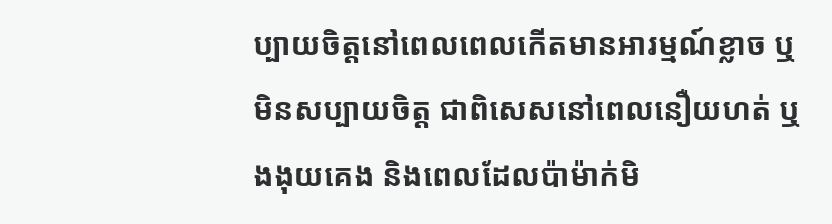ប្បាយចិត្តនៅពេលពេលកើតមានអារម្មណ៍ខ្លាច ឬមិនសប្បាយចិត្ត ជាពិសេសនៅពេលនឿយហត់ ឬងងុយគេង និងពេលដែលប៉ាម៉ាក់មិ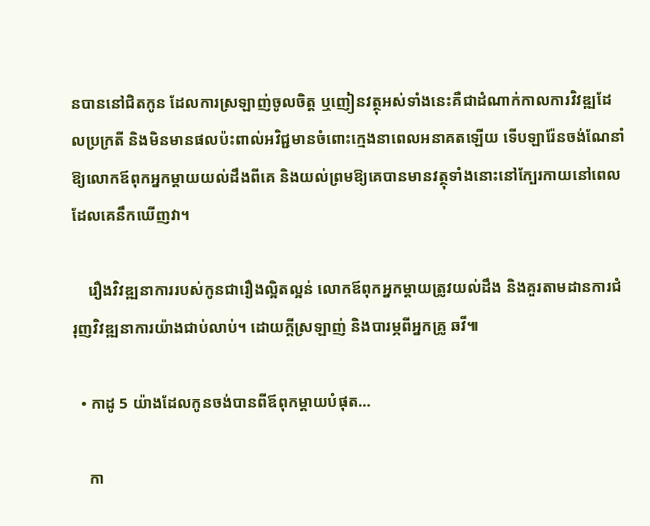នបាននៅជិតកូន ដែលការស្រឡាញ់ចូលចិត្ត ឬញៀនវត្ថុអស់ទាំងនេះគឺជាដំណាក់កាលការវិវឌ្ឍដែលប្រក្រតី និងមិនមានផលប៉ះពាល់អវិជ្ជមានចំពោះក្មេងនាពេលអនាគតឡើយ ទើបឡារ៉ែនចង់ណែនាំឱ្យលោកឪពុកអ្នកម្ដាយយល់ដឹងពីគេ និងយល់ព្រមឱ្យគេបានមានវត្ថុទាំងនោះនៅក្បែរកាយនៅពេលដែលគេនឹកឃើញវា។

    រឿងវិវឌ្ឍនាការរបស់កូនជារឿងល្អិតល្អន់ លោកឪពុកអ្នកម្ដាយត្រូវយល់ដឹង និងគួរតាមដានការជំរុញវិវឌ្ឍនាការយ៉ាងជាប់លាប់។ ដោយក្ដីស្រឡាញ់ និងបារម្ភពីអ្នកគ្រូ ឆវី៕

  • កាដូ 5 យ៉ាងដែលកូនចង់បានពីឪពុកម្ដាយបំផុត…

    កា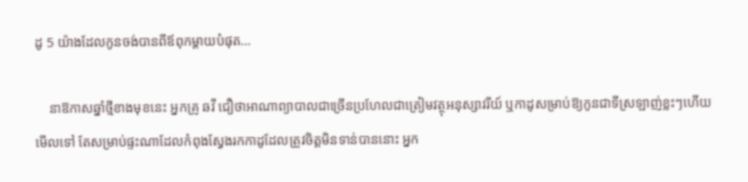ដូ 5 យ៉ាងដែលកូនចង់បានពីឪពុកម្ដាយបំផុត…

    នាឱកាសឆ្នាំថ្មីខាងមុខនេះ អ្នកគ្រូ ឆវី ជឿថាអាណាព្យាបាលជាច្រើនប្រហែលជាត្រៀមវត្ថុអនុស្សាវរីយ៍ ឬកាដូសម្រាប់ឱ្យកូនជាទីស្រឡាញ់ខ្លះៗហើយមើលទៅ តែសម្រាប់ផ្ទះណាដែលកំពុងស្វែងរកកាដូដែលត្រូវចិត្តមិនទាន់បាននោះ អ្នក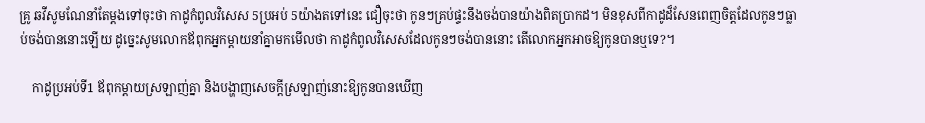គ្រូ ឆវីសូមណែនាំតែម្ដងទៅចុះថា កាដូកំពូលវិសេស 5ប្រអប់ 5យ៉ាងតទៅនេះ ជឿចុះថា កូនៗគ្រប់ផ្ទះនឹងចង់បានយ៉ាងពិតប្រាកដ។ មិនខុសពីកាដូដ៏សែនពេញចិត្តដែលកូនៗធ្លាប់ចង់បាននោះឡើយ ដូច្នេះសូមលោកឪពុកអ្នកម្ដាយនាំគ្នាមកមើលថា កាដូកំពូលវិសេសដែលកូនៗចង់បាននោះ តើលោកអ្នកអាចឱ្យកូនបានឬទេ?។

    កាដូប្រអប់ទី1 ឪពុកម្ដាយស្រឡាញ់គ្នា និងបង្ហាញសេចក្ដីស្រឡាញ់នោះឱ្យកូនបានឃើញ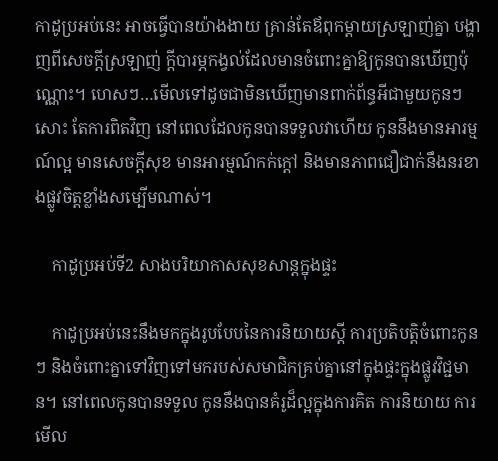កាដូប្រអប់នេះ អាចធ្វើបានយ៉ាងងាយ គ្រាន់តែឪពុកម្ដាយស្រឡាញ់គ្នា បង្ហាញពីសេចក្ដីស្រឡាញ់ ក្ដីបារម្ភកង្វល់ដែលមានចំពោះគ្នាឱ្យកូនបានឃើញប៉ុណ្ណោះ។ ហេសៗ…មើលទៅដូចជាមិនឃើញមានពាក់ព័ន្ធអីជាមួយកូនៗសោះ តែការពិតវិញ នៅពេលដែលកូនបានទទួលវាហើយ កូននឹងមានអារម្មណ៍ល្អ មានសេចក្ដីសុខ មានអារម្មណ៍កក់ក្ដៅ និងមានភាពជឿជាក់នឹងនរខាងផ្លូវចិត្តខ្លាំងសម្បើមណាស់។

    កាដូប្រអប់ទី2 សាងបរិយាកាសសុខសាន្តក្នុងផ្ទះ

    កាដូប្រអប់នេះនឹងមកក្នុងរូបបែបនៃការនិយាយស្ដី ការប្រតិបត្តិចំពោះកូនៗ និងចំពោះគ្នាទៅវិញទៅមករបស់សមាជិកគ្រប់គ្នានៅក្នុងផ្ទះក្នុងផ្លូវវិជ្ជមាន។ នៅពេលកូនបានទទួល កូននឹងបានគំរូដ៏ល្អក្នុងការគិត ការនិយាយ ការមើល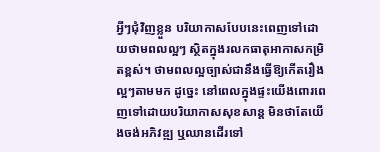អ្វីៗជុំវិញខ្លួន បរិយាកាសបែបនេះពេញទៅដោយថាមពលល្អៗ ស្ថិតក្នុងរលកធាតុអាកាសកម្រិតខ្ពស់។ ថាមពលល្អច្បាស់ជានឹងធ្វើឱ្យកើតរឿងល្អៗតាមមក ដូច្នេះ នៅពេលក្នុងផ្ទះយើងពោរពេញទៅដោយបរិយាកាសសុខសាន្ត មិនថាតែយើងចង់អភិវឌ្ឍ ឬឈានដើរទៅ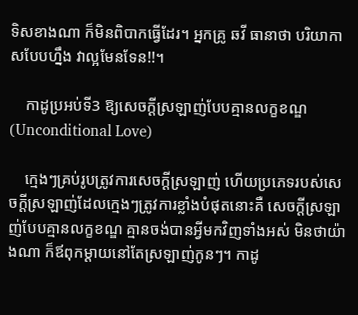ទិសខាងណា ក៏មិនពិបាកធ្វើដែរ។ អ្នកគ្រូ ឆវី ធានាថា បរិយាកាសបែបហ្នឹង វាល្អមែនទែន!!។

    កាដូប្រអប់ទី3 ឱ្យសេចក្ដីស្រឡាញ់បែបគ្មានលក្ខខណ្ឌ(Unconditional Love)

    ក្មេងៗគ្រប់រូបត្រូវការសេចក្ដីស្រឡាញ់ ហើយប្រភេទរបស់សេចក្ដីស្រឡាញ់ដែលក្មេងៗត្រូវការខ្លាំងបំផុតនោះគឺ សេចក្ដីស្រឡាញ់បែបគ្មានលក្ខខណ្ឌ គ្មានចង់បានអ្វីមកវិញទាំងអស់ មិនថាយ៉ាងណា ក៏ឪពុកម្ដាយនៅតែស្រឡាញ់កូនៗ។ កាដូ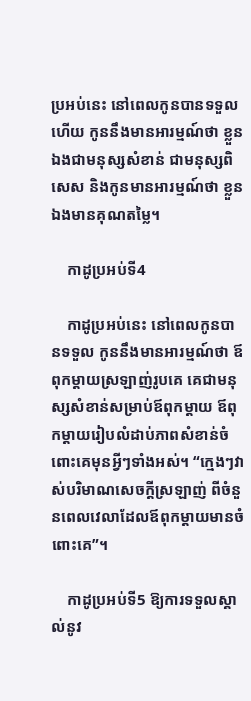ប្រអប់នេះ នៅពេលកូនបានទទួលហើយ កូននឹងមានអារម្មណ៍ថា ខ្លួនឯងជាមនុស្សសំខាន់ ជាមនុស្សពិសេស និងកូនមានអារម្មណ៍ថា ខ្លួនឯងមានគុណតម្លៃ។

    កាដូប្រអប់ទី4

    កាដូប្រអប់នេះ នៅពេលកូនបានទទួល កូននឹងមានអារម្មណ៍ថា ឪពុកម្ដាយស្រឡាញ់រូបគេ គេជាមនុស្សសំខាន់សម្រាប់ឪពុកម្ដាយ ឪពុកម្ដាយរៀបលំដាប់ភាពសំខាន់ចំពោះគេមុនអ្វីៗទាំងអស់។ “ក្មេងៗវាស់បរិមាណសេចក្ដីស្រឡាញ់ ពីចំនួនពេលវេលាដែលឪពុកម្ដាយមានចំពោះគេ”។

    កាដូប្រអប់ទី5 ឱ្យការទទួលស្គាល់នូវ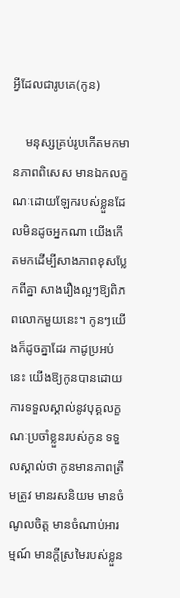អ្វីដែលជារូបគេ(កូន)

    មនុស្សគ្រប់រូបកើតមកមានភាពពិសេស មានឯកលក្ខណៈដោយឡែករបស់ខ្លួនដែលមិនដូចអ្នកណា យើងកើតមកដើម្បីសាងភាពខុសប្លែកពីគ្នា សាងរឿងល្អៗឱ្យពិភពលោកមួយនេះ។ កូនៗយើងក៏ដូចគ្នាដែរ កាដូប្រអប់នេះ យើងឱ្យកូនបានដោយការទទួលស្គាល់នូវបុគ្គលក្ខណៈប្រចាំខ្លួនរបស់កូន ទទួលស្គាល់ថា កូនមានភាពត្រឹមត្រូវ មានរសនិយម មានចំណូលចិត្ត មានចំណាប់អារម្មណ៍ មានក្ដីស្រមៃរបស់ខ្លួន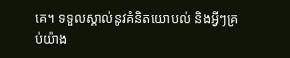គេ។ ទទួលស្គាល់នូវគំនិតយោបល់ និងអ្វីៗគ្រប់យ៉ាង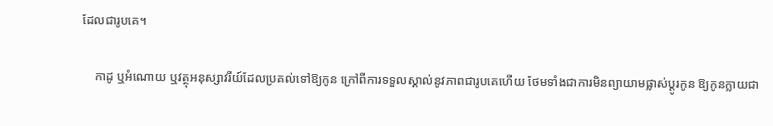ដែលជារូបគេ។

    កាដូ ឬអំណោយ ឬវត្ថុអនុស្សាវរីយ៍ដែលប្រគល់ទៅឱ្យកូន ក្រៅពីការទទួលស្គាល់នូវភាពជារូបគេហើយ ថែមទាំងជាការមិនព្យាយាមផ្លាស់ប្ដូរកូន ឱ្យកូនក្លាយជា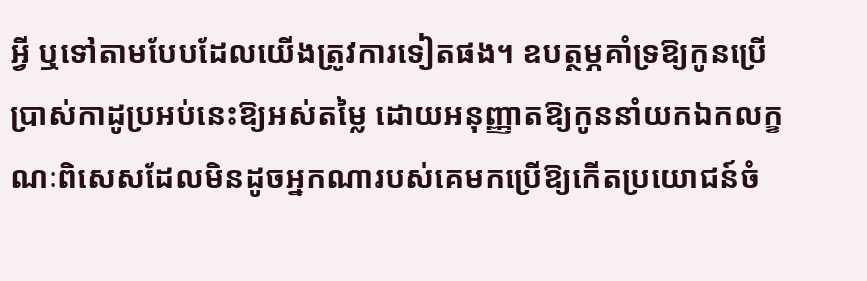អ្វី ឬទៅតាមបែបដែលយើងត្រូវការទៀតផង។ ឧបត្ថម្ភគាំទ្រឱ្យកូនប្រើប្រាស់កាដូប្រអប់នេះឱ្យអស់តម្លៃ ដោយអនុញ្ញាតឱ្យកូននាំយកឯកលក្ខណៈពិសេសដែលមិនដូចអ្នកណារបស់គេមកប្រើឱ្យកើតប្រយោជន៍ចំ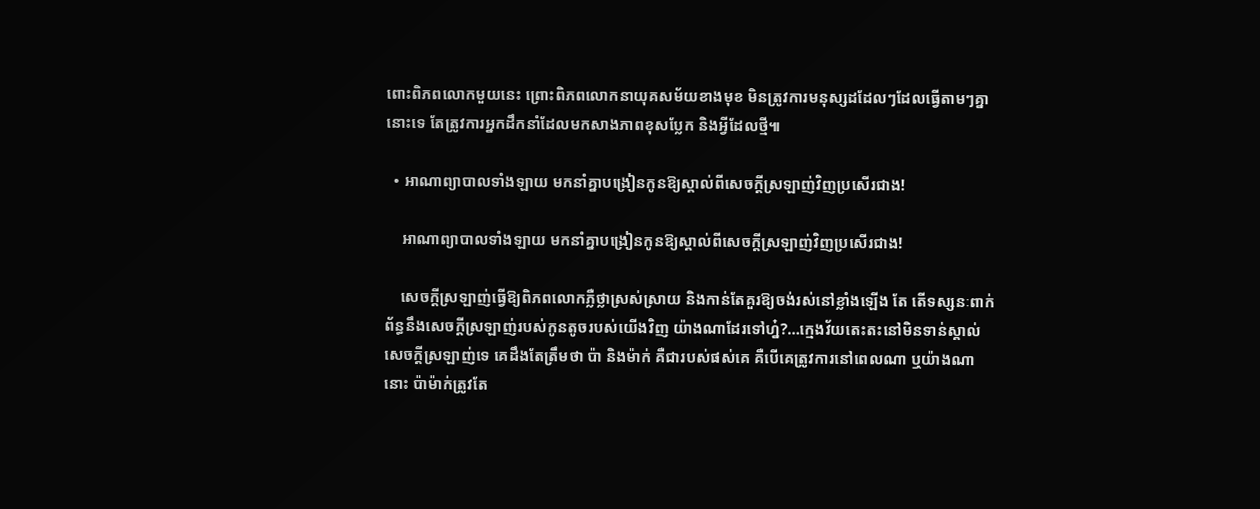ពោះពិភពលោកមួយនេះ ព្រោះពិភពលោកនាយុគសម័យខាងមុខ មិនត្រូវការមនុស្សដដែលៗដែលធ្វើតាមៗគ្នានោះទេ តែត្រូវការអ្នកដឹកនាំដែលមកសាងភាពខុសប្លែក និងអ្វីដែលថ្មី៕

  • អាណាព្យាបាលទាំងឡាយ មកនាំគ្នាបង្រៀនកូនឱ្យស្គាល់ពីសេចក្ដីស្រឡាញ់វិញប្រសើរជាង!

    អាណាព្យាបាលទាំងឡាយ មកនាំគ្នាបង្រៀនកូនឱ្យស្គាល់ពីសេចក្ដីស្រឡាញ់វិញប្រសើរជាង!

    សេចក្ដីស្រឡាញ់ធ្វើឱ្យពិភពលោកភ្លឺថ្លាស្រស់ស្រាយ និងកាន់តែគួរឱ្យចង់រស់នៅខ្លាំងឡើង តែ តើទស្សនៈពាក់ព័ន្ធនឹងសេចក្ដីស្រឡាញ់របស់កូនតូចរបស់យើងវិញ យ៉ាងណាដែរទៅហ្ន៎?…ក្មេងវ័យតេះតះនៅមិនទាន់ស្គាល់សេចក្ដីស្រឡាញ់ទេ គេដឹងតែត្រឹមថា ប៉ា និងម៉ាក់ គឺជារបស់ផស់គេ គឺបើគេត្រូវការនៅពេលណា ឬយ៉ាងណានោះ ប៉ាម៉ាក់ត្រូវតែ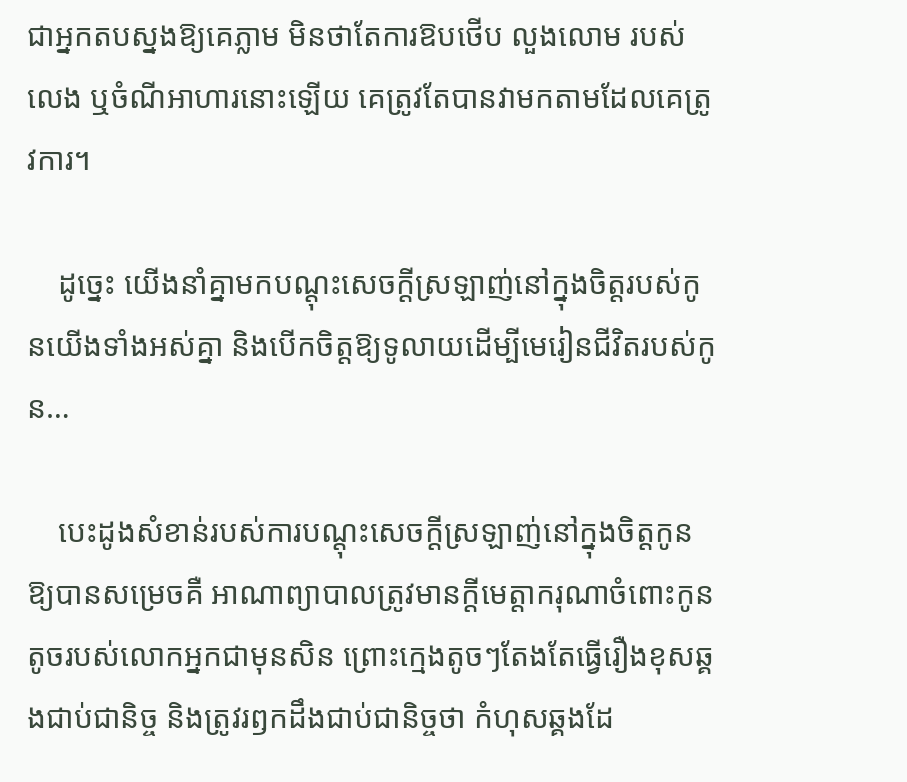ជាអ្នកតបស្នងឱ្យគេភ្លាម មិនថាតែការឱបថើប លួងលោម របស់លេង ឬចំណីអាហារនោះឡើយ គេត្រូវតែបានវាមកតាមដែលគេត្រូវការ។

    ដូច្នេះ យើងនាំគ្នាមកបណ្ដុះសេចក្ដីស្រឡាញ់នៅក្នុងចិត្តរបស់កូនយើងទាំងអស់គ្នា និងបើកចិត្តឱ្យទូលាយដើម្បីមេរៀនជីវិតរបស់កូន…

    បេះដូងសំខាន់របស់ការបណ្ដុះសេចក្ដីស្រឡាញ់នៅក្នុងចិត្តកូនឱ្យបានសម្រេចគឺ អាណាព្យាបាលត្រូវមានក្ដីមេត្តាករុណាចំពោះកូនតូចរបស់លោកអ្នកជាមុនសិន ព្រោះក្មេងតូចៗតែងតែធ្វើរឿងខុសឆ្គងជាប់ជានិច្ច និងត្រូវរឭកដឹងជាប់ជានិច្ចថា កំហុសឆ្គងដែ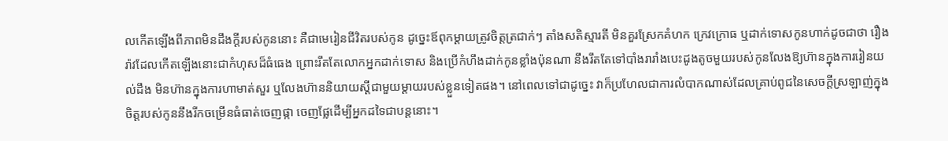លកើតឡើងពីភាពមិនដឹងក្ដីរបស់កូននោះ គឺជាមេរៀនជីវិតរបស់កូន ដូច្នេះឪពុកម្ដាយត្រូវចិត្តត្រជាក់ៗ តាំងសតិស្មារតី មិនគួរស្រែកគំហក ក្រេវក្រោធ ឬដាក់ទោសកូនហាក់ដូចជាថា រឿងរ៉ាវដែលកើតឡើងនោះជាកំហុសដ៏ធំធេង ព្រោះរឹតតែលោកអ្នកដាក់ទោស និងប្រើកំហឹងដាក់កូនខ្លាំងប៉ុនណា នឹងរឹតតែទៅបាំងរារាំងបេះដូងតូចមួយរបស់កូនលែងឱ្យហ៊ានក្នុងការរៀនយល់ដឹង មិនហ៊ានក្នុងការហាមាត់សួរ ឬលែងហ៊ាននិយាយស្ដីជាមួយម្ដាយរបស់ខ្លួនទៀតផង។ នៅពេលទៅជាដូច្នេះ វាក៏ប្រហែលជាការលំបាកណាស់ដែលគ្រាប់ពូជនៃសេចក្ដីស្រឡាញ់ក្នុងចិត្តរបស់កូននឹងរីកចម្រើនធំធាត់ចេញផ្កា ចេញផ្លែដើម្បីអ្នកដទៃជាបន្តនោះ។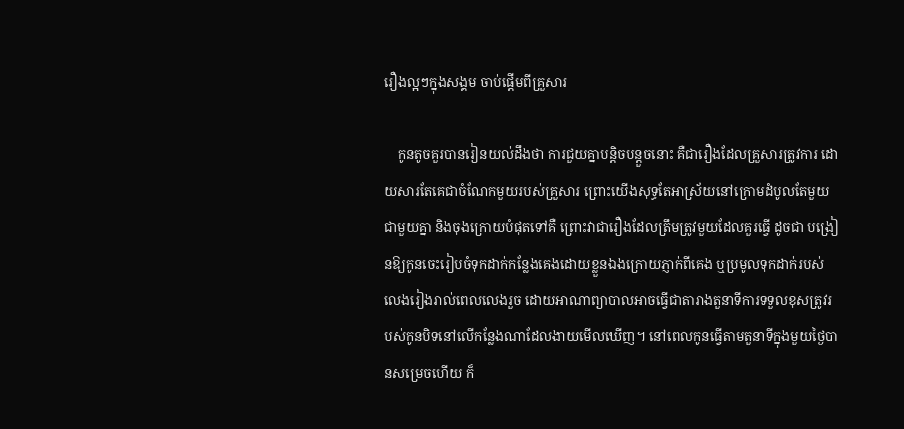រឿងល្អៗក្នុងសង្គម ចាប់ផ្ដើមពីគ្រួសារ

    កូនតូចគួរបានរៀនយល់ដឹងថា ការជួយគ្នាបន្តិចបន្តួចនោះ គឺជារឿងដែលគ្រួសារត្រូវការ ដោយសារតែគេជាចំណែកមួយរបស់គ្រួសារ ព្រោះយើងសុទ្ធតែអាស្រ័យនៅក្រោមដំបូលតែមួយជាមួយគ្នា និងចុងក្រោយបំផុតទៅគឺ ព្រោះវាជារឿងដែលត្រឹមត្រូវមួយដែលគួរធ្វើ ដូចជា បង្រៀនឱ្យកូនចេះរៀបចំទុកដាក់កន្លែងគេងដោយខ្លួនឯងក្រោយភ្ញាក់ពីគេង ឬប្រមូលទុកដាក់របស់លេងរៀងរាល់ពេលលេងរួច ដោយអាណាព្យាបាលអាចធ្វើជាតារាងតួនាទីការទទួលខុសត្រូវរបស់កូនបិទនៅលើកន្លែងណាដែលងាយមើលឃើញ។ នៅពេលកូនធ្វើតាមតួនាទីក្នុងមួយថ្ងៃបានសម្រេចហើយ ក៏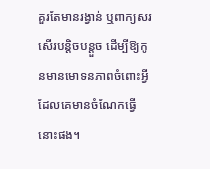គួរតែមានរង្វាន់ ឬពាក្យសរសើរបន្តិចបន្តួច ដើម្បីឱ្យកូនមានមោទនភាពចំពោះអ្វីដែលគេមានចំណែកធ្វើនោះផង។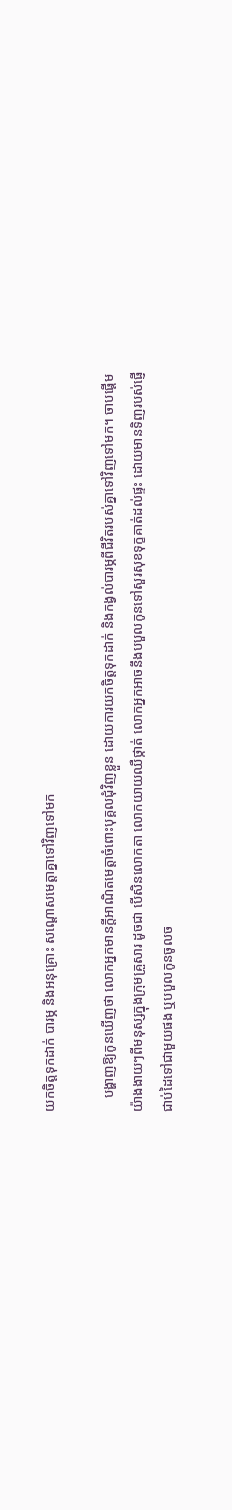យកចិត្តទុកដាក់ បារម្ភ និងអនុគ្រោះ សណ្ដោសមេត្តាគ្នាទៅវិញទៅមក

    បង្ហាញឱ្យកូនឃើញថា លោកអ្នកមានក្ដីអាណិតមេត្តាចំពោះបុគ្គលជុំវិញខ្លួន ដោយការយកចិត្តទុកដាក់ និងកង្វល់បារម្ភពីជីវិតរបស់គ្នាទៅវិញទៅមក។ ចាបផ្ដើមយ៉ាងងាយៗពីមនុស្សក្នុងក្រុមគ្រួសារ ដូចជា បើសិនលោកតា លោកយាយឈឺថ្កាត់ លោកអ្នកអាចនឹងបបួលកូនទៅសួរសុខទុក្ខគាត់ដល់ផ្ទះ ដោយមានទិញរបស់ផ្ញើជាប់ដៃទៅជាមួយផង ឬបបួលកូនចូលច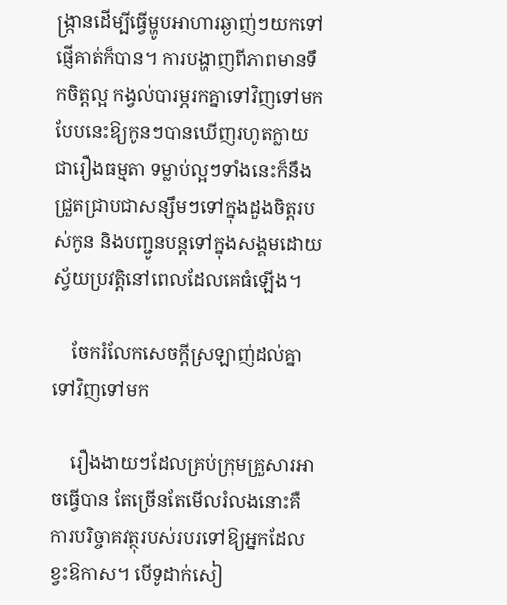ង្រ្កានដើម្បីធ្វើម្ហូបអាហារឆ្ងាញ់ៗយកទៅផ្ញើគាត់ក៏បាន។ ការបង្ហាញពីភាពមានទឹកចិត្តល្អ កង្វល់បារម្ភរកគ្នាទៅវិញទៅមកបែបនេះឱ្យកូនៗបានឃើញរហូតក្លាយជារឿងធម្មតា ទម្លាប់ល្អៗទាំងនេះក៏នឹងជ្រួតជ្រាបជាសន្សឹមៗទៅក្នុងដួងចិត្តរបស់កូន និងបញ្ជូនបន្តទៅក្នុងសង្គមដោយស្វ័យប្រវត្តិនៅពេលដែលគេធំឡើង។

    ចែករំលែកសេចក្ដីស្រឡាញ់ដល់គ្នាទៅវិញទៅមក

    រឿងងាយៗដែលគ្រប់ក្រុមគ្រួសារអាចធ្វើបាន តែច្រើនតែមើលរំលងនោះគឺ ការបរិច្ចាគវត្ថុរបស់របរទៅឱ្យអ្នកដែលខ្វះឱកាស។ បើទូដាក់សៀ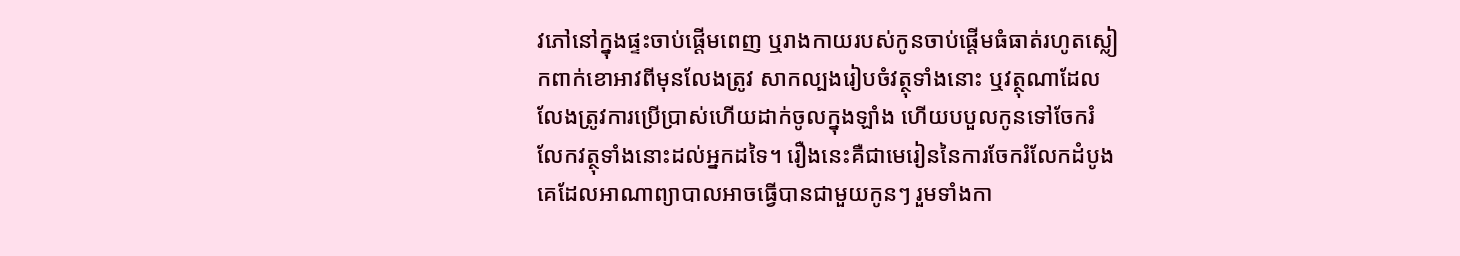វភៅនៅក្នុងផ្ទះចាប់ផ្ដើមពេញ ឬរាងកាយរបស់កូនចាប់ផ្ដើមធំធាត់រហូតស្លៀកពាក់ខោអាវពីមុនលែងត្រូវ សាកល្បងរៀបចំវត្ថុទាំងនោះ ឬវត្ថុណាដែលលែងត្រូវការប្រើប្រាស់ហើយដាក់ចូលក្នុងឡាំង ហើយបបួលកូនទៅចែករំលែកវត្ថុទាំងនោះដល់អ្នកដទៃ។ រឿងនេះគឺជាមេរៀននៃការចែករំលែកដំបូងគេដែលអាណាព្យាបាលអាចធ្វើបានជាមួយកូនៗ រួមទាំងកា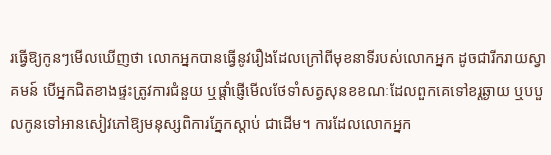រធ្វើឱ្យកូនៗមើលឃើញថា លោកអ្នកបានធ្វើនូវរឿងដែលក្រៅពីមុខនាទីរបស់លោកអ្នក ដូចជារីករាយស្វាគមន៍ បើអ្នកជិតខាងផ្ទះត្រូវការជំនួយ ឬផ្ដាំផ្ញើមើលថែទាំសត្វសុនខខណៈដែលពួកគេទៅខរ្តឆ្ងាយ ឬបបួលកូនទៅអានសៀវភៅឱ្យមនុស្សពិការភ្នែកស្ដាប់ ជាដើម។ ការដែលលោកអ្នក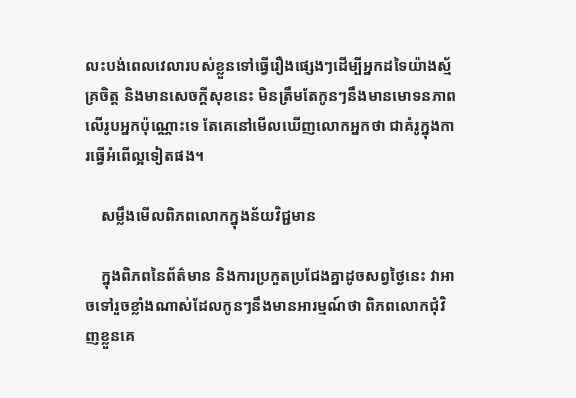លះបង់ពេលវេលារបស់ខ្លួនទៅធ្វើរឿងផ្សេងៗដើម្បីអ្នកដទៃយ៉ាងស្ម័គ្រចិត្ត និងមានសេចក្ដីសុខនេះ មិនត្រឹមតែកូនៗនឹងមានមោទនភាពលើរូបអ្នកប៉ុណ្ណោះទេ តែគេនៅមើលឃើញលោកអ្នកថា ជាគំរូក្នុងការធ្វើអំពើល្អទៀតផង។

    សម្លឹងមើលពិភពលោកក្នុងន័យវិជ្ជមាន

    ក្នុងពិភពនៃព័ត៌មាន និងការប្រកួតប្រជែងគ្នាដូចសព្វថ្ងៃនេះ វាអាចទៅរួចខ្លាំងណាស់ដែលកូនៗនឹងមានអារម្មណ៍ថា ពិភពលោកជុំវិញខ្លួនគេ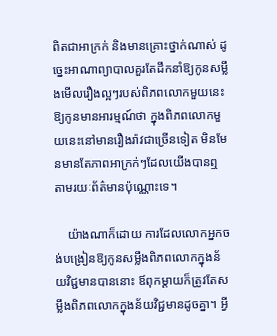ពិតជាអាក្រក់ និងមានគ្រោះថ្នាក់ណាស់ ដូច្នេះអាណាព្យាបាលគួរតែដឹកនាំឱ្យកូនសម្លឹងមើលរឿងល្អៗរបស់ពិភពលោកមួយនេះ ឱ្យកូនមានអារម្មណ៍ថា ក្នុងពិភពលោកមួយនេះនៅមានរឿងរ៉ាវជាច្រើនទៀត មិនមែនមានតែភាពអាក្រក់ៗដែលយើងបានឮតាមរយៈព័ត៌មានប៉ុណ្ណោះទេ។

    យ៉ាងណាក៏ដោយ ការដែលលោកអ្នកចង់បង្រៀនឱ្យកូនសម្លឹងពិភពលោកក្នុងន័យវិជ្ជមានបាននោះ ឪពុកម្ដាយក៏ត្រូវតែសម្លឹងពិភពលោកក្នុងន័យវិជ្ជមានដូចគ្នា។ អ្វី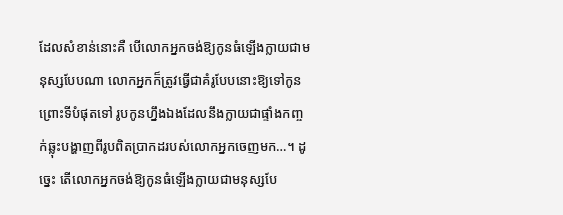ដែលសំខាន់នោះគឺ បើលោកអ្នកចង់ឱ្យកូនធំឡើងក្លាយជាមនុស្សបែបណា លោកអ្នកក៏ត្រូវធ្វើជាគំរូបែបនោះឱ្យទៅកូន ព្រោះទីបំផុតទៅ រូបកូនហ្នឹងឯងដែលនឹងក្លាយជាផ្ទាំងកញ្ចក់ឆ្លុះបង្ហាញពីរូបពិតប្រាកដរបស់លោកអ្នកចេញមក…។ ដូច្នេះ តើលោកអ្នកចង់ឱ្យកូនធំឡើងក្លាយជាមនុស្សបែ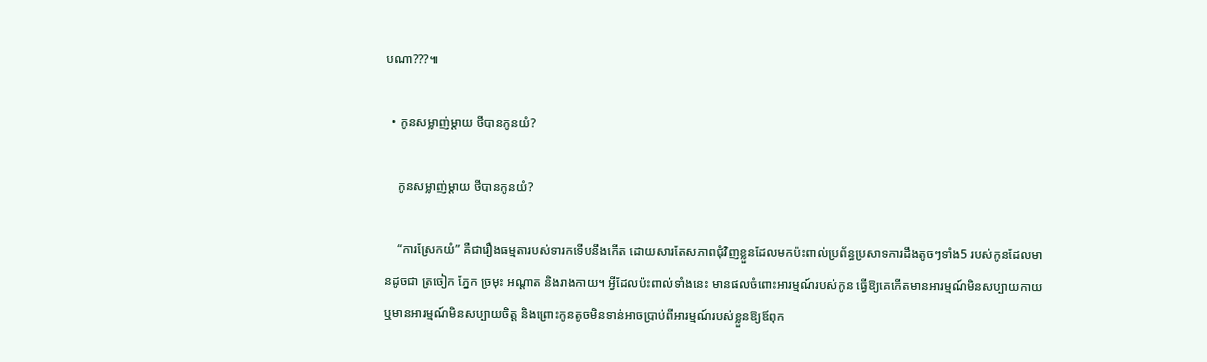បណា???៕

  • កូនសម្លាញ់ម្ដាយ ថីបានកូនយំ?

    កូនសម្លាញ់ម្ដាយ ថីបានកូនយំ?

    “ការស្រែកយំ” គឺជារឿងធម្មតារបស់ទារកទើបនឹងកើត ដោយសារតែសភាពជុំវិញខ្លួនដែលមកប៉ះពាល់ប្រព័ន្ធប្រសាទការដឹងតូចៗទាំង5 របស់កូនដែលមានដូចជា ត្រចៀក ភ្នែក ច្រមុះ អណ្ដាត និងរាងកាយ។ អ្វីដែលប៉ះពាល់ទាំងនេះ មានផលចំពោះអារម្មណ៍របស់កូន ធ្វើឱ្យគេកើតមានអារម្មណ៍មិនសប្បាយកាយ ឬមានអារម្មណ៍មិនសប្បាយចិត្ត និងព្រោះកូនតូចមិនទាន់អាចប្រាប់ពីអារម្មណ៍របស់ខ្លួនឱ្យឪពុក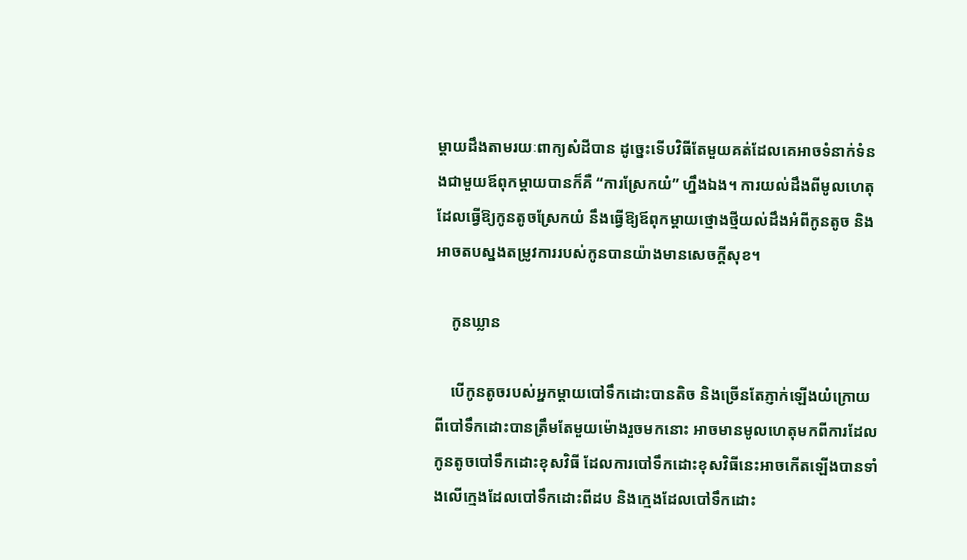ម្ដាយដឹងតាមរយៈពាក្យសំដីបាន ដូច្នេះទើបវិធីតែមួយគត់ដែលគេអាចទំនាក់ទំនងជាមួយឪពុកម្ដាយបានក៏គឺ “ការស្រែកយំ” ហ្នឹងឯង។ ការយល់ដឹងពីមូលហេតុដែលធ្វើឱ្យកូនតូចស្រែកយំ នឹងធ្វើឱ្យឪពុកម្ដាយថ្មោងថ្មីយល់ដឹងអំពីកូនតូច និងអាចតបស្នងតម្រូវការរបស់កូនបានយ៉ាងមានសេចក្ដីសុខ។

    កូនឃ្លាន

    បើកូនតូចរបស់អ្នកម្ដាយបៅទឹកដោះបានតិច និងច្រើនតែភ្ញាក់ឡើងយំក្រោយពីបៅទឹកដោះបានត្រឹមតែមួយម៉ោងរួចមកនោះ អាចមានមូលហេតុមកពីការដែលកូនតូចបៅទឹកដោះខុសវិធី ដែលការបៅទឹកដោះខុសវិធីនេះអាចកើតឡើងបានទាំងលើក្មេងដែលបៅទឹកដោះពីដប និងក្មេងដែលបៅទឹកដោះ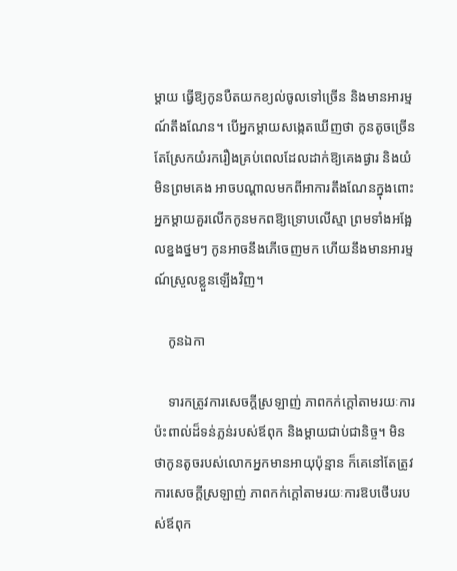ម្ដាយ ធ្វើឱ្យកូនបឺតយកខ្យល់ចូលទៅច្រើន និងមានអារម្មណ៍តឹងណែន។ បើអ្នកម្ដាយសង្កេតឃើញថា កូនតូចច្រើនតែស្រែកយំរករឿងគ្រប់ពេលដែលដាក់ឱ្យគេងផ្ងារ និងយំមិនព្រមគេង អាចបណ្ដាលមកពីអាការតឹងណែនក្នុងពោះ អ្នកម្ដាយគួរលើកកូនមកពឱ្យទ្រោបលើស្មា ព្រមទាំងអង្អែលខ្នងថ្នមៗ កូនអាចនឹងភើចេញមក ហើយនឹងមានអារម្មណ៍ស្រួលខ្លួនឡើងវិញ។

    កូនឯកា

    ទារកត្រូវការសេចក្ដីស្រឡាញ់ ភាពកក់ក្ដៅតាមរយៈការប៉ះពាល់ដ៏ទន់ភ្លន់របស់ឪពុក និងម្ដាយជាប់ជានិច្ច។ មិនថាកូនតូចរបស់លោកអ្នកមានអាយុប៉ុន្មាន ក៏គេនៅតែត្រូវការសេចក្ដីស្រឡាញ់ ភាពកក់ក្ដៅតាមរយៈការឱបថើបរបស់ឪពុក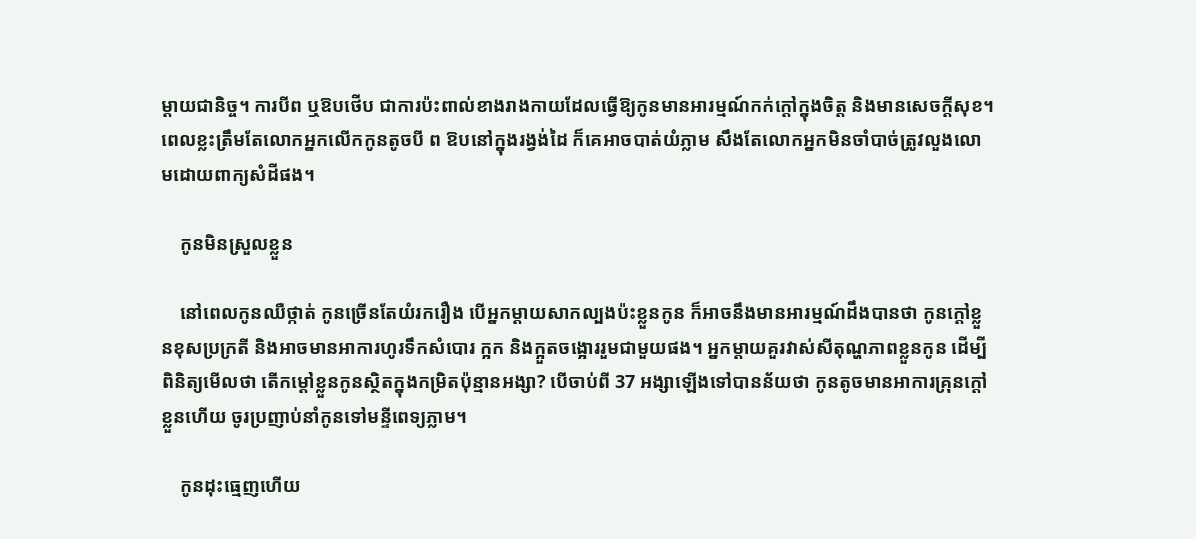ម្ដាយជានិច្ច។ ការបីព ឬឱបថើប ជាការប៉ះពាល់ខាងរាងកាយដែលធ្វើឱ្យកូនមានអារម្មណ៍កក់ក្ដៅក្នុងចិត្ត និងមានសេចក្ដីសុខ។ ពេលខ្លះត្រឹមតែលោកអ្នកលើកកូនតូចបី ព ឱបនៅក្នុងរង្វង់ដៃ ក៏គេអាចបាត់យំភ្លាម សឹងតែលោកអ្នកមិនចាំបាច់ត្រូវលួងលោមដោយពាក្យសំដីផង។

    កូនមិនស្រួលខ្លួន

    នៅពេលកូនឈឺថ្កាត់ កូនច្រើនតែយំរករឿង បើអ្នកម្ដាយសាកល្បងប៉ះខ្លួនកូន ក៏អាចនឹងមានអារម្មណ៍ដឹងបានថា កូនក្ដៅខ្លួនខុសប្រក្រតី និងអាចមានអាការហូរទឹកសំបោរ ក្អក និងក្អួតចង្អោររួមជាមួយផង។ អ្នកម្ដាយគួរវាស់សីតុណ្ហភាពខ្លួនកូន ដើម្បីពិនិត្យមើលថា តើកម្ដៅខ្លួនកូនស្ថិតក្នុងកម្រិតប៉ុន្មានអង្សា? បើចាប់ពី 37 អង្សាឡើងទៅបានន័យថា កូនតូចមានអាការគ្រុនក្ដៅខ្លួនហើយ ចូរប្រញាប់នាំកូនទៅមន្ទីពេទ្យភ្លាម។

    កូនដុះធ្មេញហើយ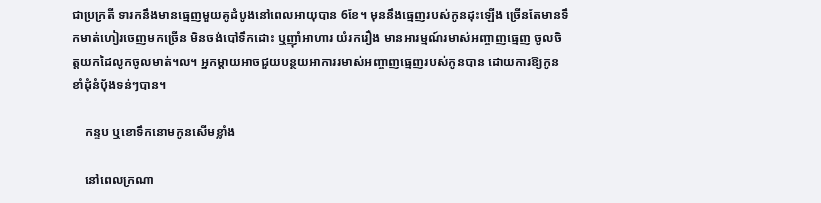ជាប្រក្រតី ទារកនឹងមានធ្មេញមួយគូដំបូងនៅពេលអាយុបាន 6ខែ។ មុននឹងធ្មេញរបស់កូនដុះឡើង ច្រើនតែមានទឹកមាត់ហៀរចេញមកច្រើន មិនចង់បៅទឹកដោះ ឬញ៉ាំអាហារ យំរករឿង មានអារម្មណ៍រមាស់អញ្ចាញធ្មេញ ចូលចិត្តយកដៃលូកចូលមាត់។ល។ អ្នកម្ដាយអាចជួយបន្ថយអាការរមាស់អញ្ចាញធ្មេញរបស់កូនបាន ដោយការឱ្យកូនខាំដុំនំប៉័ងទន់ៗបាន។

    កន្ទប ឬខោទឹកនោមកូនសើមខ្លាំង

    នៅពេលក្រណា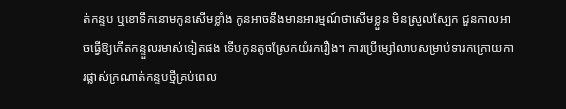ត់កន្ទប ឬខោទឹកនោមកូនសើមខ្លាំង កូនអាចនឹងមានអារម្មណ៍ថាសើមខ្លួន មិនស្រួលស្បែក ជួនកាលអាចធ្វើឱ្យកើតកន្ទួលរមាស់ទៀតផង ទើបកូនតូចស្រែកយំរករឿង។ ការប្រើម្សៅលាបសម្រាប់ទារកក្រោយការផ្លាស់ក្រណាត់កន្ទបថ្មីគ្រប់ពេល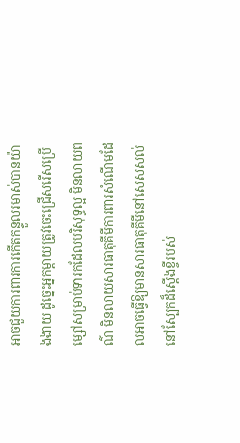អាចជួយការពារការកើតកន្ទួលរមាស់បានយ៉ាងងាយ ដូច្នេះអ្នកម្ដាយត្រូវចេះជ្រើសរើសប្រើម្សៅសម្រាប់ទារកដែលបរិសុទ្ធល្អ មិនលាយពណ៌ មិនលាយសារធាតុគីមីការពារសំណើមដែលអាចធ្វើឱ្យមានសារធាតុគីមីនៅសេសសល់នៅស្បែកដ៏ស្ដើងខ្ចីរបស់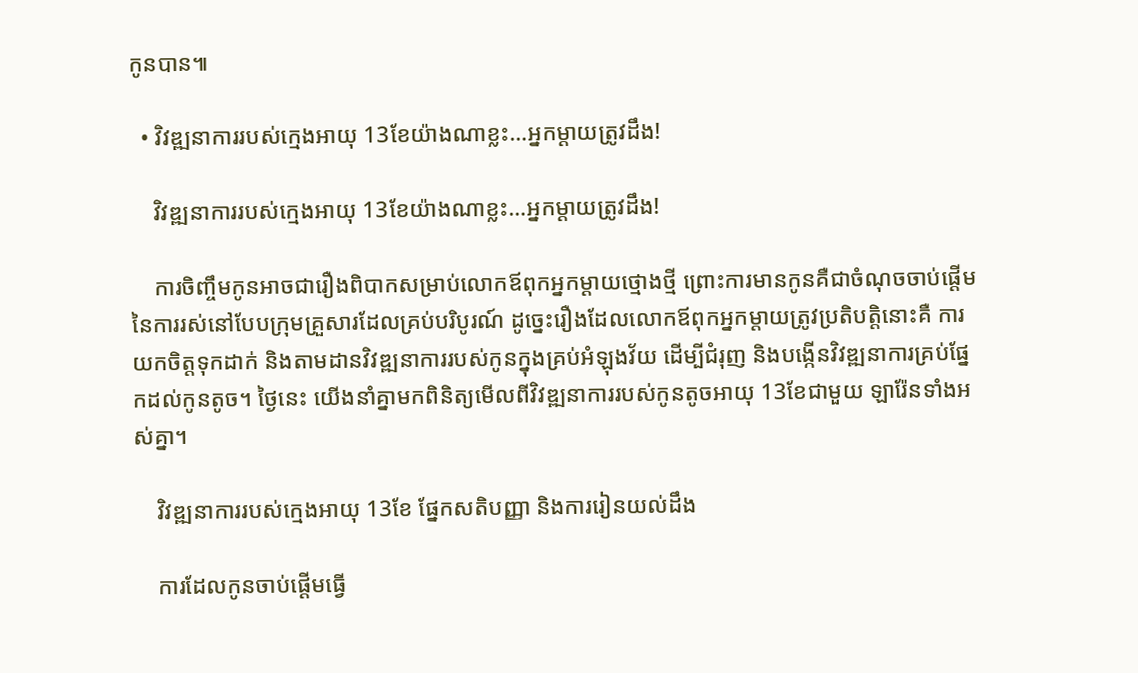កូនបាន៕

  • វិវឌ្ឍនាការរបស់ក្មេងអាយុ 13ខែយ៉ាងណាខ្លះ…អ្នកម្ដាយត្រូវដឹង!

    វិវឌ្ឍនាការរបស់ក្មេងអាយុ 13ខែយ៉ាងណាខ្លះ…អ្នកម្ដាយត្រូវដឹង!

    ការចិញ្ចឹមកូនអាចជារឿងពិបាកសម្រាប់លោកឪពុកអ្នកម្ដាយថ្មោងថ្មី ព្រោះការមានកូនគឺជាចំណុចចាប់ផ្ដើមនៃការរស់នៅបែបក្រុមគ្រួសារដែលគ្រប់បរិបូរណ៍ ដូច្នេះរឿងដែលលោកឪពុកអ្នកម្ដាយត្រូវប្រតិបត្តិនោះគឺ ការយកចិត្តទុកដាក់ និងតាមដានវិវឌ្ឍនាការរបស់កូនក្នុងគ្រប់អំឡុងវ័យ ដើម្បីជំរុញ និងបង្កើនវិវឌ្ឍនាការគ្រប់ផ្នែកដល់កូនតូច។ ថ្ងៃនេះ យើងនាំគ្នាមកពិនិត្យមើលពីវិវឌ្ឍនាការរបស់កូនតូចអាយុ 13ខែជាមួយ ឡារ៉ែនទាំងអស់គ្នា។

    វិវឌ្ឍនាការរបស់ក្មេងអាយុ 13ខែ ផ្នែកសតិបញ្ញា និងការរៀនយល់ដឹង

    ការដែលកូនចាប់ផ្ដើមធ្វើ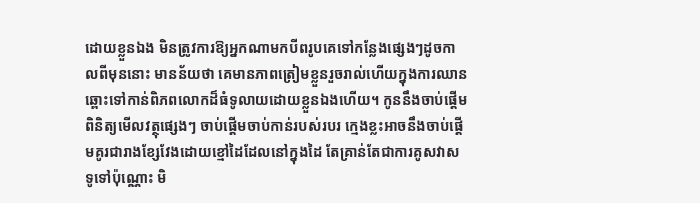ដោយខ្លួនឯង មិនត្រូវការឱ្យអ្នកណាមកបីពរូបគេទៅកន្លែងផ្សេងៗដូចកាលពីមុននោះ មានន័យថា គេមានភាពត្រៀមខ្លួនរួចរាល់ហើយក្នុងការឈានឆ្ពោះទៅកាន់ពិភពលោកដ៏ធំទូលាយដោយខ្លួនឯងហើយ។ កូននឹងចាប់ផ្ដើមពិនិត្យមើលវត្ថុផ្សេងៗ ចាប់ផ្ដើមចាប់កាន់របស់របរ ក្មេងខ្លះអាចនឹងចាប់ផ្ដើមគូរជារាងខ្សែវែងដោយខ្មៅដៃដែលនៅក្នុងដៃ តែគ្រាន់តែជាការគូសវាសទូទៅប៉ុណ្ណោះ មិ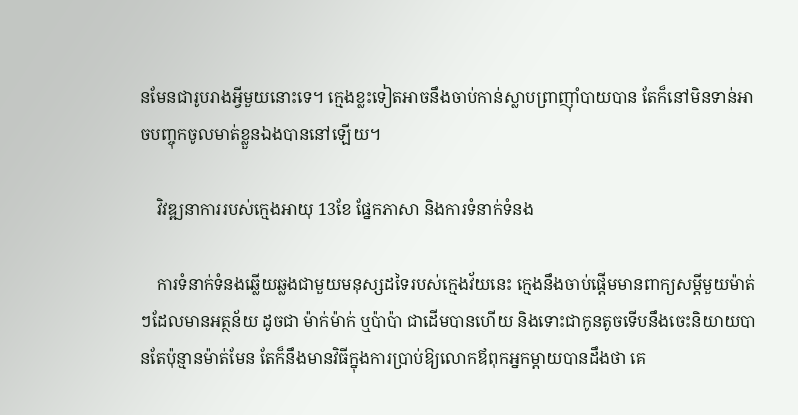នមែនជារូបរាងអ្វីមួយនោះទេ។ ក្មេងខ្លះទៀតអាចនឹងចាប់កាន់ស្លាបព្រាញ៉ាំបាយបាន តែក៏នៅមិនទាន់អាចបញ្ចុកចូលមាត់ខ្លួនឯងបាននៅឡើយ។

    វិវឌ្ឍនាការរបស់ក្មេងអាយុ 13ខែ ផ្នែកភាសា និងការទំនាក់ទំនង

    ការទំនាក់ទំនងឆ្លើយឆ្លងជាមួយមនុស្សដទៃរបស់ក្មេងវ័យនេះ ក្មេងនឹងចាប់ផ្ដើមមានពាក្យសម្ដីមួយម៉ាត់ៗដែលមានអត្ថន័យ ដូចជា ម៉ាក់ម៉ាក់ ឬប៉ាប៉ា ជាដើមបានហើយ និងទោះជាកូនតូចទើបនឹងចេះនិយាយបានតែប៉ុន្មានម៉ាត់មែន តែក៏នឹងមានវិធីក្នុងការប្រាប់ឱ្យលោកឪពុកអ្នកម្ដាយបានដឹងថា គេ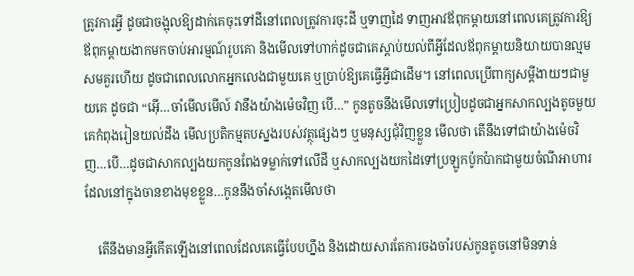ត្រូវការអ្វី ដូចជាចង្អុលឱ្យដាក់គេចុះទៅដីនៅពេលត្រូវការចុះដី ឬទាញដៃ ទាញអាវឪពុកម្ដាយនៅពេលគេត្រូវការឱ្យឪពុកម្ដាយងាកមកចាប់អារម្មណ៍រូបគេា និងមើលទៅហាក់ដូចជាគេស្ដាប់យល់ពីអ្វីដែលឪពុកម្ដាយនិយាយបានល្មមសមគួរហើយ ដូចជាពេលលោកអ្នកលេងជាមួយគេ ឬប្រាប់ឱ្យគេធ្វើអ្វីជាដើម។ នៅពេលប្រើពាក្យសម្ដីងាយៗជាមួយគេ ដូចជា “អ៊ើ…ចាំមើលមើល៍ វានឹងយ៉ាងម៉េចវិញ បើ…” កូនតូចនឹងមើលទៅប្រៀបដូចជាអ្នកសាកល្បងតូចមួយ គេកំពុងរៀនយល់ដឹង មើលប្រតិកម្មតបស្នងរបស់វត្ថុផ្សេងៗ ឬមនុស្សជុំវិញខ្លួន មើលថា តើនឹងទៅជាយ៉ាងម៉េចវិញ…បើ…ដូចជាសាកល្បងយកកូនពែងទម្លាក់ទៅលើដី ឬសាកល្បងយកដៃទៅប្រឡូកប៉ូកប៉ាកជាមួយចំណីអាហារដែលនៅក្នុងចានខាងមុខខ្លួន…កូននឹងចាំសង្កេតមើលថា

    តើនឹងមានអ្វីកើតឡើងនៅពេលដែលគេធ្វើបែបហ្នឹង និងដោយសារតែការចងចាំរបស់កូនតូចនៅមិនទាន់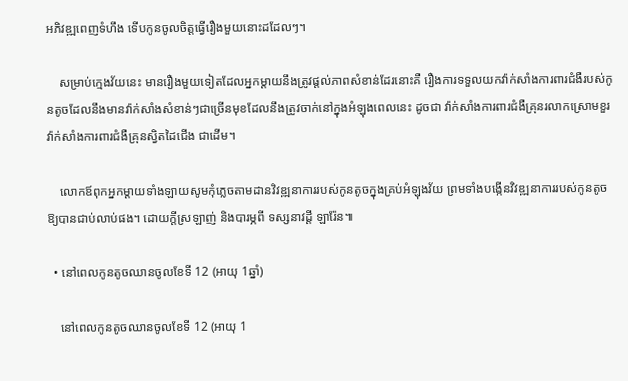អភិវឌ្ឍពេញទំហឹង ទើបកូនចូលចិត្តធ្វើរឿងមួយនោះដដែលៗ។

    សម្រាប់ក្មេងវ័យនេះ មានរឿងមួយទៀតដែលអ្នកម្ដាយនឹងត្រូវផ្ដល់ភាពសំខាន់ដែរនោះគឺ រឿងការទទួលយកវ៉ាក់សាំងការពារជំងឺរបស់កូនតូចដែលនឹងមានវ៉ាក់សាំងសំខាន់ៗជាច្រើនមុខដែលនឹងត្រូវចាក់នៅក្នុងអំឡុងពេលនេះ ដូចជា វ៉ាក់សាំងការពារជំងឺគ្រុនរលាកស្រោមខួរ វ៉ាក់សាំងការពារជំងឺគ្រុនស្វិតដៃជើង ជាដើម។

    លោកឪពុកអ្នកម្ដាយទាំងឡាយសូមកុំភ្លេចតាមដានវិវឌ្ឍនាការរបស់កូនតូចក្នុងគ្រប់អំឡុងវ័យ ព្រមទាំងបង្កើនវិវឌ្ឍនាការរបស់កូនតូចឱ្យបានជាប់លាប់ផង។ ដោយក្ដីស្រឡាញ់ និងបារម្ភពី ទស្សនាវដ្ដី ឡារ៉ែន៕

  • នៅពេលកូនតូចឈានចូលខែទី 12 (អាយុ 1ឆ្នាំ)

    នៅពេលកូនតូចឈានចូលខែទី 12 (អាយុ 1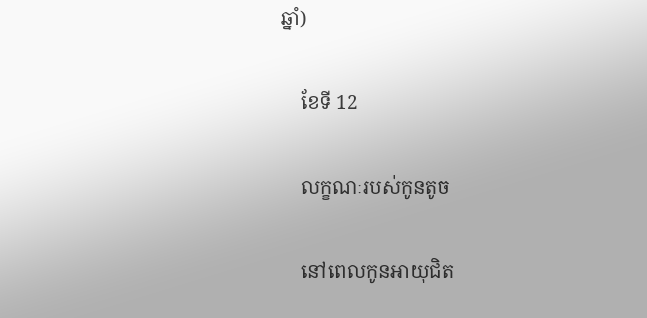ឆ្នាំ)

    ខែទី 12

    លក្ខណៈរបស់កូនតូច

    នៅពេលកូនអាយុជិត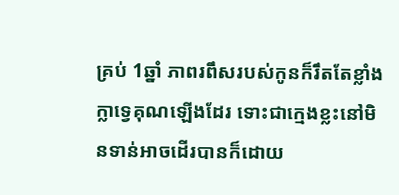គ្រប់ 1ឆ្នាំ ភាពរពឹសរបស់កូនក៏រឹតតែខ្លាំងក្លាទ្វេគុណឡើងដែរ ទោះជាក្មេងខ្លះនៅមិនទាន់អាចដើរបានក៏ដោយ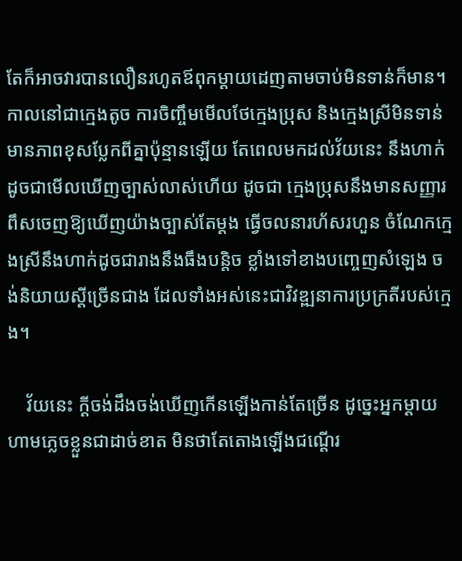តែក៏អាចវារបានលឿនរហូតឪពុកម្ដាយដេញតាមចាប់មិនទាន់ក៏មាន។ កាលនៅជាក្មេងតូច ការចិញ្ចឹមមើលថែក្មេងប្រុស និងក្មេងស្រីមិនទាន់មានភាពខុសប្លែកពីគ្នាប៉ុន្មានឡើយ តែពេលមកដល់វ័យនេះ នឹងហាក់ដូចជាមើលឃើញច្បាស់លាស់ហើយ ដូចជា ក្មេងប្រុសនឹងមានសញ្ញារពឹសចេញឱ្យឃើញយ៉ាងច្បាស់តែម្ដង ធ្វើចលនារហ័សរហួន ចំណែកក្មេងស្រីនឹងហាក់ដូចជារាងនឹងធឹងបន្តិច ខ្លាំងទៅខាងបញ្ចេញសំឡេង ចង់និយាយស្ដីច្រើនជាង ដែលទាំងអស់នេះជាវិវឌ្ឍនាការប្រក្រតីរបស់ក្មេង។

    វ័យនេះ ក្ដីចង់ដឹងចង់ឃើញកើនឡើងកាន់តែច្រើន ដូច្នេះអ្នកម្ដាយហាមភ្លេចខ្លួនជាដាច់ខាត មិនថាតែតោងឡើងជណ្ដើរ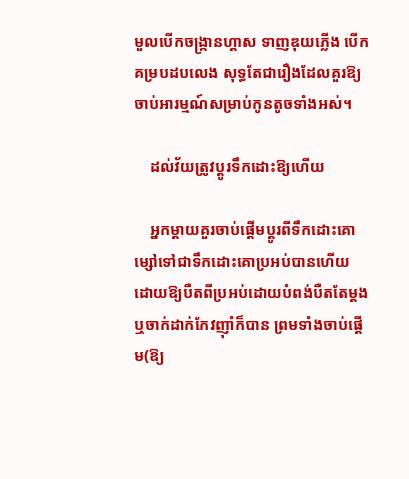មួលបើកចង្រ្កានហ្គាស ទាញឌុយភ្លើង បើកគម្របដបលេង សុទ្ធតែជារឿងដែលគួរឱ្យចាប់អារម្មណ៍សម្រាប់កូនតូចទាំងអស់។

    ដល់វ័យត្រូវប្ដូរទឹកដោះឱ្យហើយ

    អ្នកម្ដាយគួរចាប់ផ្ដើមប្ដូរពីទឹកដោះគោម្សៅទៅជាទឹកដោះគោប្រអប់បានហើយ ដោយឱ្យបឺតពីប្រអប់ដោយបំពង់បឺតតែម្ដង ឬចាក់ដាក់កែវញ៉ាំក៏បាន ព្រមទាំងចាប់ផ្ដើម(ឱ្យ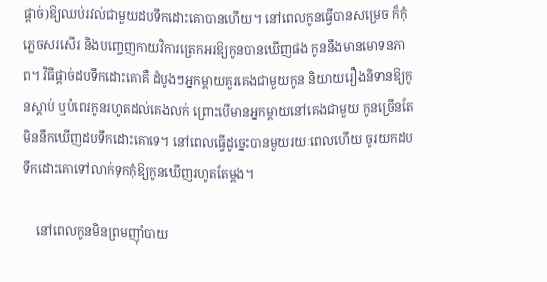ផ្ដាច់)ឱ្យឈប់រវល់ជាមួយដបទឹកដោះគោបានហើយ។ នៅពេលកូនធ្វើបានសម្រេច ក៏កុំភ្លេចសរសើរ និងបញ្ចេញកាយវិការត្រេកអរឱ្យកូនបានឃើញផង កូននឹងមានមោទនភាព។ វិធីផ្ដាច់ដបទឹកដោះគោគឺ ដំបូងៗអ្នកម្ដាយគួរគេងជាមួយកូន និយាយរឿងនិទានឱ្យកូនស្ដាប់ ឬបំពេរកូនរហូតដល់គេងលក់ ព្រោះបើមានអ្នកម្ដាយនៅគេងជាមួយ កូនច្រើនតែមិននឹកឃើញដបទឹកដោះគោទេ។ នៅពេលធ្វើដូច្នេះបានមួយរយៈពេលហើយ ចូរយកដបទឹកដោះគោទៅលាក់ទុកកុំឱ្យកូនឃើញរហូតតែម្ដង។

    នៅពេលកូនមិនព្រមញ៉ាំបាយ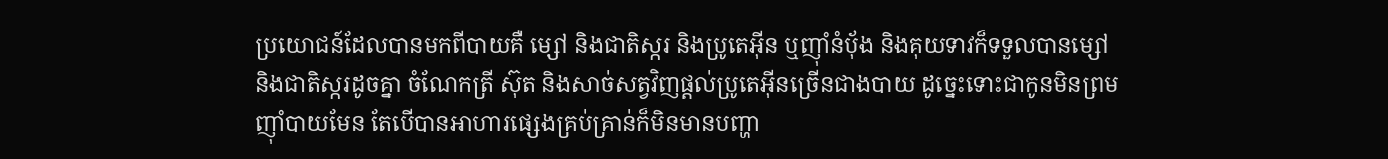ប្រយោជន៍ដែលបានមកពីបាយគឺ ម្សៅ និងជាតិស្ករ និងប្រូតេអ៊ីន ឬញ៉ាំនំប៉័ង និងគុយទាវក៏ទទួលបានម្សៅ និងជាតិស្ករដូចគ្នា ចំណែកត្រី ស៊ុត និងសាច់សត្វវិញផ្ដល់ប្រូតេអ៊ីនច្រើនជាងបាយ ដូច្នេះទោះជាកូនមិនព្រមញ៉ាំបាយមែន តែបើបានអាហារផ្សេងគ្រប់គ្រាន់ក៏មិនមានបញ្ហា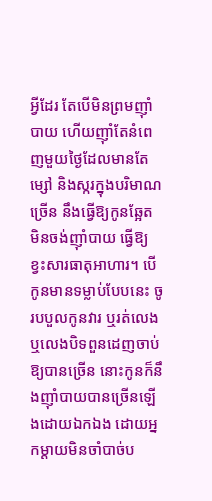អ្វីដែរ តែបើមិនព្រមញ៉ាំបាយ ហើយញ៉ាំតែនំពេញមួយថ្ងៃដែលមានតែម្សៅ និងស្ករក្នុងបរិមាណច្រើន នឹងធ្វើឱ្យកូនឆ្អែត មិនចង់ញ៉ាំបាយ ធ្វើឱ្យខ្វះសារធាតុអាហារ។ បើកូនមានទម្លាប់បែបនេះ ចូរបបួលកូនវារ ឬរត់លេង ឬលេងបិទពួនដេញចាប់ឱ្យបានច្រើន នោះកូនក៏នឹងញ៉ាំបាយបានច្រើនឡើងដោយឯកឯង ដោយអ្នកម្ដាយមិនចាំបាច់ប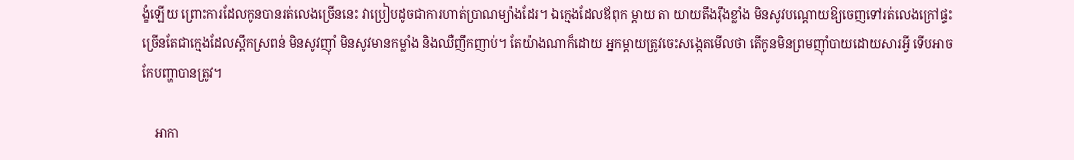ង្ខំឡើយ ព្រោះការដែលកូនបានរត់លេងច្រើននេះ វាប្រៀបដូចជាការហាត់ប្រាណម្យ៉ាងដែរ។ ឯក្មេងដែលឪពុក ម្ដាយ តា យាយតឹងរ៉ឹងខ្លាំង មិនសូវបណ្ដោយឱ្យចេញទៅរត់លេងក្រៅផ្ទះ ច្រើនតែជាក្មេងដែលស្ពឹកស្រពន់ មិនសូវញ៉ាំ មិនសូវមានកម្លាំង និងឈឺញឹកញាប់។ តែយ៉ាងណាក៏ដោយ អ្នកម្ដាយត្រូវចេះសង្កេតមើលថា តើកូនមិនព្រមញ៉ាំបាយដោយសារអ្វី ទើបអាចកែបញ្ហាបានត្រូវ។

    អាកា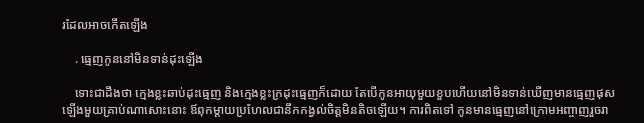រដែលអាចកើតឡើង

    . ធ្មេញកូននៅមិនទាន់ដុះឡើង

    ទោះជាដឹងថា ក្មេងខ្លះឆាប់ដុះធ្មេញ និងក្មេងខ្លះក្រដុះធ្មេញក៏ដោយ តែបើកូនអាយុមួយខួបហើយនៅមិនទាន់ឃើញមានធ្មេញផុសឡើងមួយគ្រាប់ណាសោះនោះ ឪពុកម្ដាយប្រហែលជានឹកកង្វល់ចិត្តមិនតិចឡើយ។ ការពិតទៅ កូនមានធ្មេញនៅក្រោមអញ្ចាញរួចរា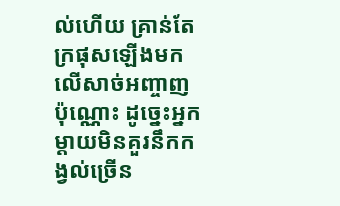ល់ហើយ គ្រាន់តែក្រផុសឡើងមកលើសាច់អញ្ចាញប៉ុណ្ណោះ ដូច្នេះអ្នកម្ដាយមិនគួរនឹកកង្វល់ច្រើន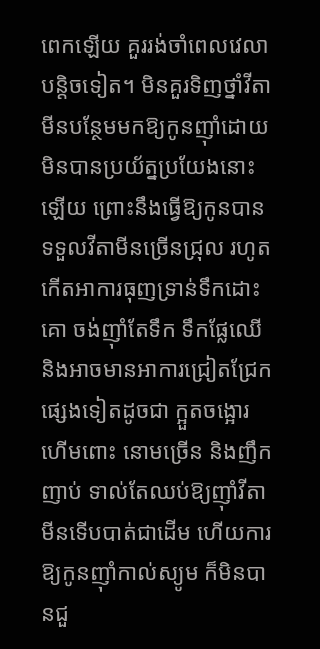ពេកឡើយ គួររង់ចាំពេលវេលាបន្តិចទៀត។ មិនគួរទិញថ្នាំវីតាមីនបន្ថែមមកឱ្យកូនញ៉ាំដោយមិនបានប្រយ័ត្នប្រយែងនោះឡើយ ព្រោះនឹងធ្វើឱ្យកូនបានទទួលវីតាមីនច្រើនជ្រុល រហូតកើតអាការធុញទ្រាន់ទឹកដោះគោ ចង់ញ៉ាំតែទឹក ទឹកផ្លែឈើ និងអាចមានអាការជ្រៀតជ្រែកផ្សេងទៀតដូចជា ក្អួតចង្អោរ ហើមពោះ នោមច្រើន និងញឹកញាប់ ទាល់តែឈប់ឱ្យញ៉ាំវីតាមីនទើបបាត់ជាដើម ហើយការឱ្យកូនញ៉ាំកាល់ស្យូម ក៏មិនបានជួ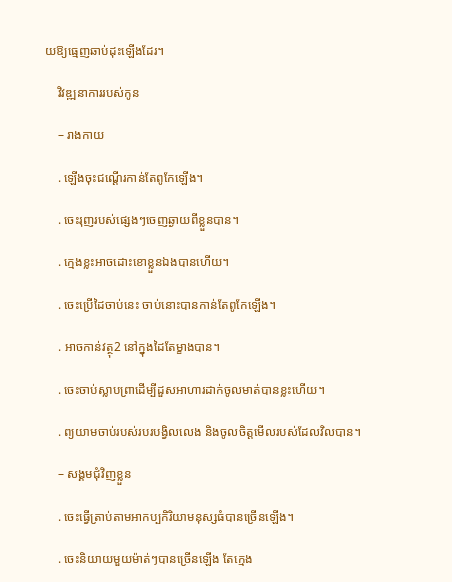យឱ្យធ្មេញឆាប់ដុះឡើងដែរ។

    វិវឌ្ឍនាការរបស់កូន

    – រាងកាយ

    . ឡើងចុះជណ្ដើរកាន់តែពូកែឡើង។

    . ចេះរុញរបស់ផ្សេងៗចេញឆ្ងាយពីខ្លួនបាន។

    . ក្មេងខ្លះអាចដោះខោខ្លួនឯងបានហើយ។

    . ចេះប្រើដៃចាប់នេះ ចាប់នោះបានកាន់តែពូកែឡើង។

    . អាចកាន់វត្ថុ2 នៅក្នុងដៃតែម្ខាងបាន។

    . ចេះចាប់ស្លាបព្រាដើម្បីដួសអាហារដាក់ចូលមាត់បានខ្លះហើយ។

    . ព្យយាមចាប់របស់របរបង្វិលលេង និងចូលចិត្តមើលរបស់ដែលវិលបាន។

    – សង្គមជុំវិញខ្លួន

    . ចេះធ្វើត្រាប់តាមអាកប្បកិរិយាមនុស្សធំបានច្រើនឡើង។

    . ចេះនិយាយមួយម៉ាត់ៗបានច្រើនឡើង តែក្មេង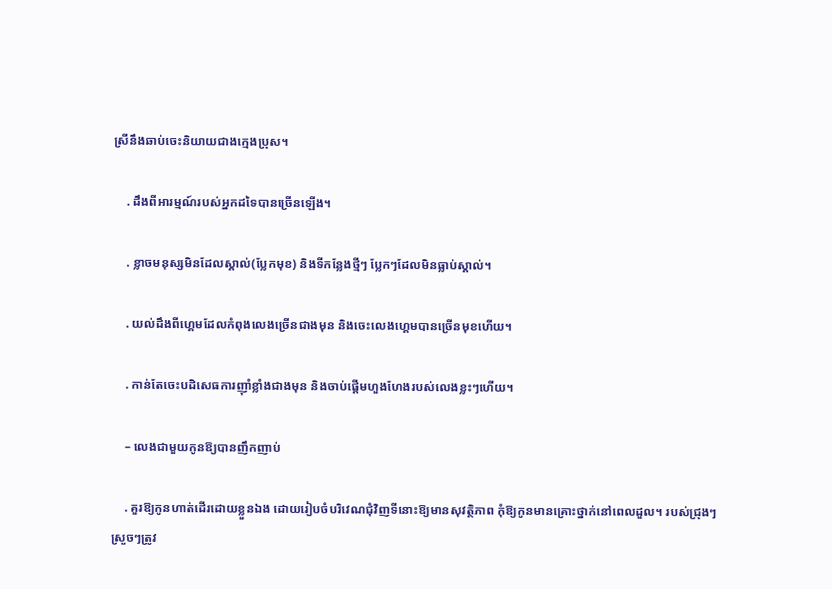ស្រីនឹងឆាប់ចេះនិយាយជាងក្មេងប្រុស។

    . ដឹងពីអារម្មណ៍របស់អ្នកដទៃបានច្រើនឡើង។

    . ខ្លាចមនុស្សមិនដែលស្គាល់(ប្លែកមុខ) និងទីកន្លែងថ្មីៗ ប្លែកៗដែលមិនធ្លាប់ស្គាល់។

    . យល់ដឹងពីហ្គេមដែលកំពុងលេងច្រើនជាងមុន និងចេះលេងហ្គេមបានច្រើនមុខហើយ។

    . កាន់តែចេះបដិសេធការញ៉ាំខ្លាំងជាងមុន និងចាប់ផ្ដើមហួងហែងរបស់លេងខ្លះៗហើយ។

    – លេងជាមួយកូនឱ្យបានញឹកញាប់

    . គួរឱ្យកូនហាត់ដើរដោយខ្លួនឯង ដោយរៀបចំបរិវេណជុំវិញទីនោះឱ្យមានសុវត្ថិភាព កុំឱ្យកូនមានគ្រោះថ្នាក់នៅពេលដួល។ របស់ជ្រុងៗ ស្រួចៗត្រូវ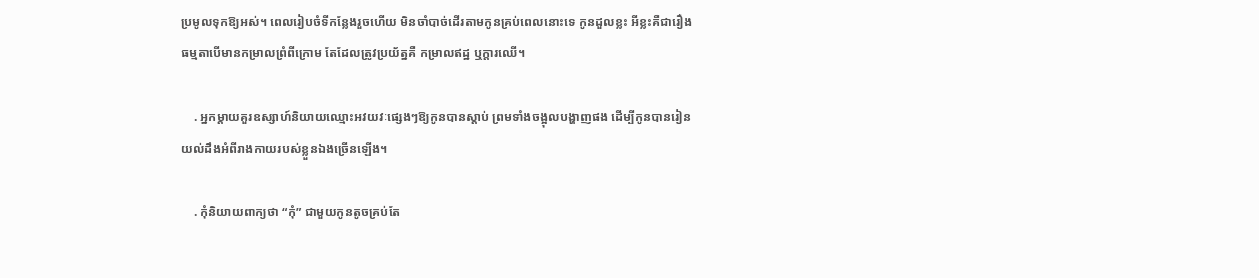ប្រមូលទុកឱ្យអស់។ ពេលរៀបចំទីកន្លែងរួចហើយ មិនចាំបាច់ដើរតាមកូនគ្រប់ពេលនោះទេ កូនដួលខ្លះ អីខ្លះគឺជារឿងធម្មតាបើមានកម្រាលព្រំពីក្រោម តែដែលត្រូវប្រយ័ត្នគឺ កម្រាលឥដ្ឋ ឬក្ដារឈើ។

    . អ្នកម្ដាយគួរឧស្សាហ៍និយាយឈ្មោះអវយវៈផ្សេងៗឱ្យកូនបានស្ដាប់ ព្រមទាំងចង្អុលបង្ហាញផង ដើម្បីកូនបានរៀនយល់ដឹងអំពីរាងកាយរបស់ខ្លួនឯងច្រើនឡើង។

    . កុំនិយាយពាក្យថា “កុំ” ជាមួយកូនតូចគ្រប់តែ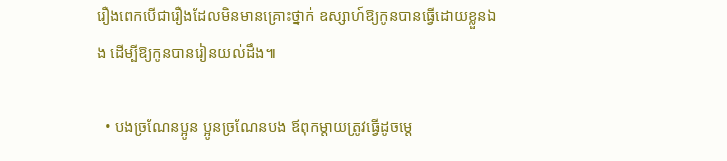រឿងពេកបើជារឿងដែលមិនមានគ្រោះថ្នាក់ ឧស្សាហ៍ឱ្យកូនបានធ្វើដោយខ្លួនឯង ដើម្បីឱ្យកូនបានរៀនយល់ដឹង៕

  • បងច្រណែនប្អូន ប្អូនច្រណែនបង ឪពុកម្ដាយត្រូវធ្វើដូចម្ដេ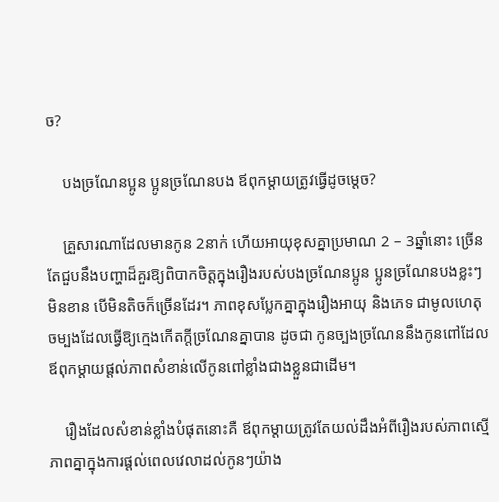ច?

    បងច្រណែនប្អូន ប្អូនច្រណែនបង ឪពុកម្ដាយត្រូវធ្វើដូចម្ដេច?

    គ្រួសារណាដែលមានកូន 2នាក់ ហើយអាយុខុសគ្នាប្រមាណ 2 – 3ឆ្នាំនោះ ច្រើនតែជួបនឹងបញ្ហាដ៏គួរឱ្យពិបាកចិត្តក្នុងរឿងរបស់បងច្រណែនប្អូន ប្អូនច្រណែនបងខ្លះៗមិនខាន បើមិនតិចក៏ច្រើនដែរ។ ភាពខុសប្លែកគ្នាក្នុងរឿងអាយុ និងភេទ ជាមូលហេតុចម្បងដែលធ្វើឱ្យក្មេងកើតក្ដីច្រណែនគ្នាបាន ដូចជា កូនច្បងច្រណែននឹងកូនពៅដែលឪពុកម្ដាយផ្ដល់ភាពសំខាន់លើកូនពៅខ្លាំងជាងខ្លួនជាដើម។

    រឿងដែលសំខាន់ខ្លាំងបំផុតនោះគឺ ឪពុកម្ដាយត្រូវតែយល់ដឹងអំពីរឿងរបស់ភាពស្មើភាពគ្នាក្នុងការផ្ដល់ពេលវេលាដល់កូនៗយ៉ាង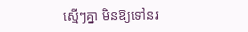ស្មើៗគ្នា មិនឱ្យទៅនរ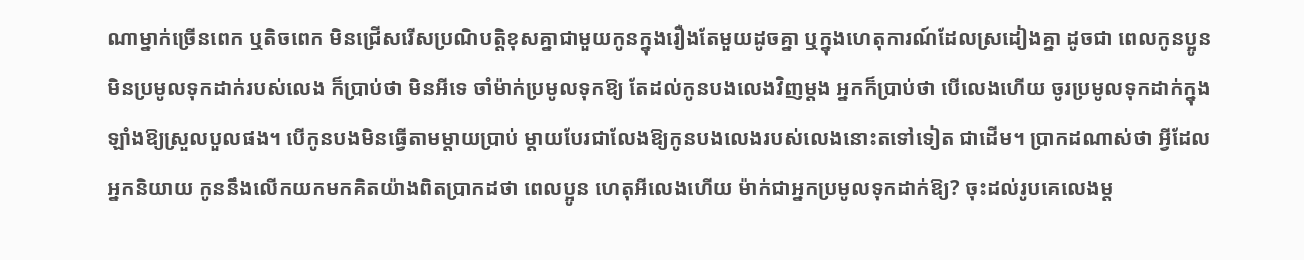ណាម្នាក់ច្រើនពេក ឬតិចពេក មិនជ្រើសរើសប្រណិបត្តិខុសគ្នាជាមួយកូនក្នុងរឿងតែមួយដូចគ្នា ឬក្នុងហេតុការណ៍ដែលស្រដៀងគ្នា ដូចជា ពេលកូនប្អូនមិនប្រមូលទុកដាក់របស់លេង ក៏ប្រាប់ថា មិនអីទេ ចាំម៉ាក់ប្រមូលទុកឱ្យ តែដល់កូនបងលេងវិញម្ដង អ្នកក៏ប្រាប់ថា បើលេងហើយ ចូរប្រមូលទុកដាក់ក្នុងឡាំងឱ្យស្រួលបួលផង។ បើកូនបងមិនធ្វើតាមម្ដាយប្រាប់ ម្ដាយបែរជាលែងឱ្យកូនបងលេងរបស់លេងនោះតទៅទៀត ជាដើម។ ប្រាកដណាស់ថា អ្វីដែលអ្នកនិយាយ កូននឹងលើកយកមកគិតយ៉ាងពិតប្រាកដថា ពេលប្អូន ហេតុអីលេងហើយ ម៉ាក់ជាអ្នកប្រមូលទុកដាក់ឱ្យ? ចុះដល់រូបគេលេងម្ដ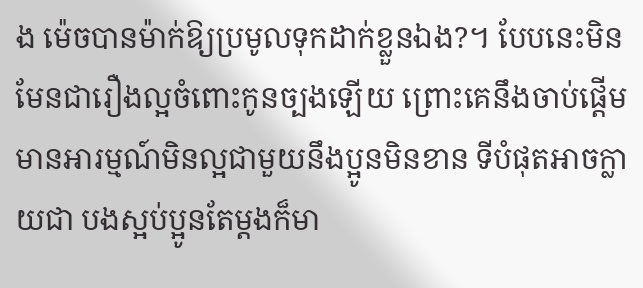ង ម៉េចបានម៉ាក់ឱ្យប្រមូលទុកដាក់ខ្លួនឯង?។ បែបនេះមិនមែនជារឿងល្អចំពោះកូនច្បងឡើយ ព្រោះគេនឹងចាប់ផ្ដើមមានអារម្មណ៍មិនល្អជាមួយនឹងប្អូនមិនខាន ទីបំផុតអាចក្លាយជា បងស្អប់ប្អូនតែម្ដងក៏មា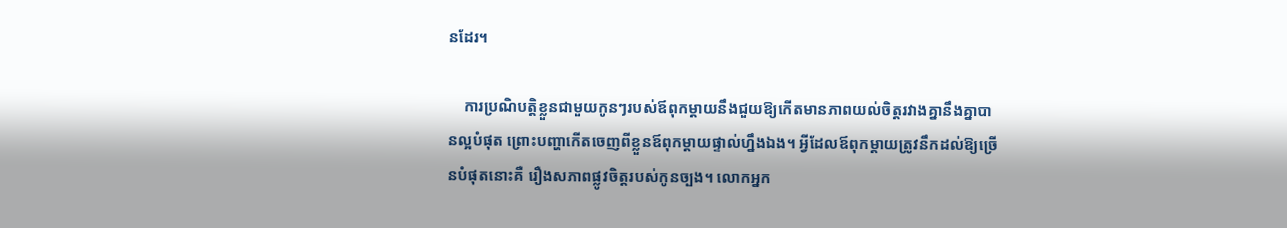នដែរ។

    ការប្រណិបត្តិខ្លួនជាមួយកូនៗរបស់ឪពុកម្ដាយនឹងជួយឱ្យកើតមានភាពយល់ចិត្តរវាងគ្នានឹងគ្នាបានល្អបំផុត ព្រោះបញ្ហាកើតចេញពីខ្លួនឪពុកម្ដាយផ្ទាល់ហ្នឹងឯង។ អ្វីដែលឪពុកម្ដាយត្រូវនឹកដល់ឱ្យច្រើនបំផុតនោះគឺ រឿងសភាពផ្លូវចិត្តរបស់កូនច្បង។ លោកអ្នក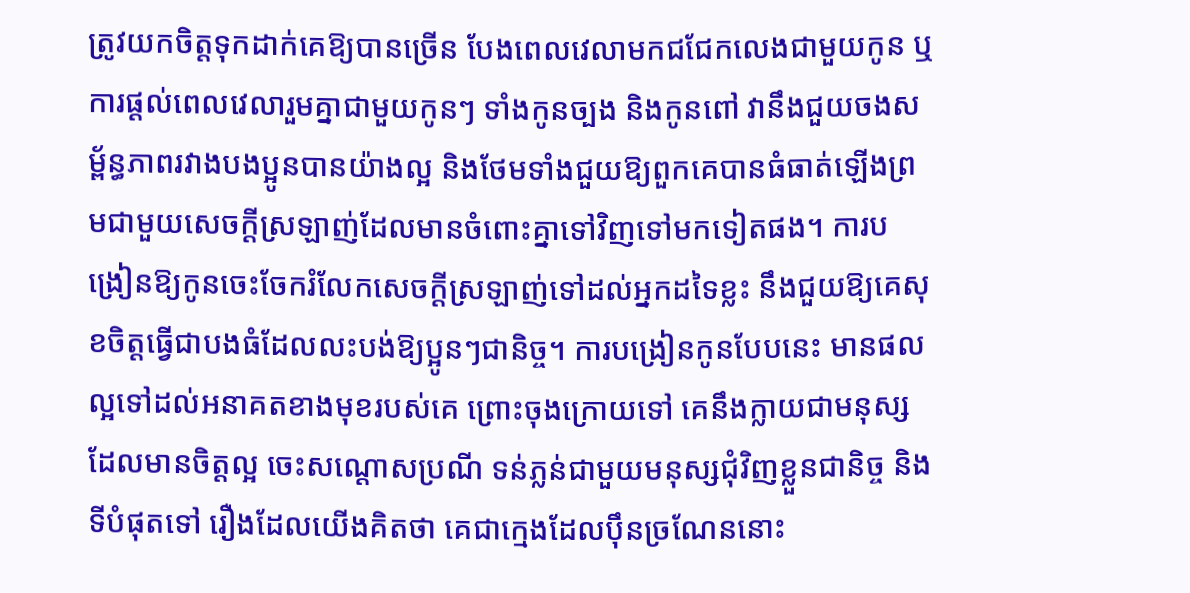ត្រូវយកចិត្តទុកដាក់គេឱ្យបានច្រើន បែងពេលវេលាមកជជែកលេងជាមួយកូន ឬការផ្ដល់ពេលវេលារួមគ្នាជាមួយកូនៗ ទាំងកូនច្បង និងកូនពៅ វានឹងជួយចងសម្ព័ន្ធភាពរវាងបងប្អូនបានយ៉ាងល្អ និងថែមទាំងជួយឱ្យពួកគេបានធំធាត់ឡើងព្រមជាមួយសេចក្ដីស្រឡាញ់ដែលមានចំពោះគ្នាទៅវិញទៅមកទៀតផង។ ការបង្រៀនឱ្យកូនចេះចែករំលែកសេចក្ដីស្រឡាញ់ទៅដល់អ្នកដទៃខ្លះ នឹងជួយឱ្យគេសុខចិត្តធ្វើជាបងធំដែលលះបង់ឱ្យប្អូនៗជានិច្ច។ ការបង្រៀនកូនបែបនេះ មានផលល្អទៅដល់អនាគតខាងមុខរបស់គេ ព្រោះចុងក្រោយទៅ គេនឹងក្លាយជាមនុស្សដែលមានចិត្តល្អ ចេះសណ្ដោសប្រណី ទន់ភ្លន់ជាមួយមនុស្សជុំវិញខ្លួនជានិច្ច និងទីបំផុតទៅ រឿងដែលយើងគិតថា គេជាក្មេងដែលប៉ឹនច្រណែននោះ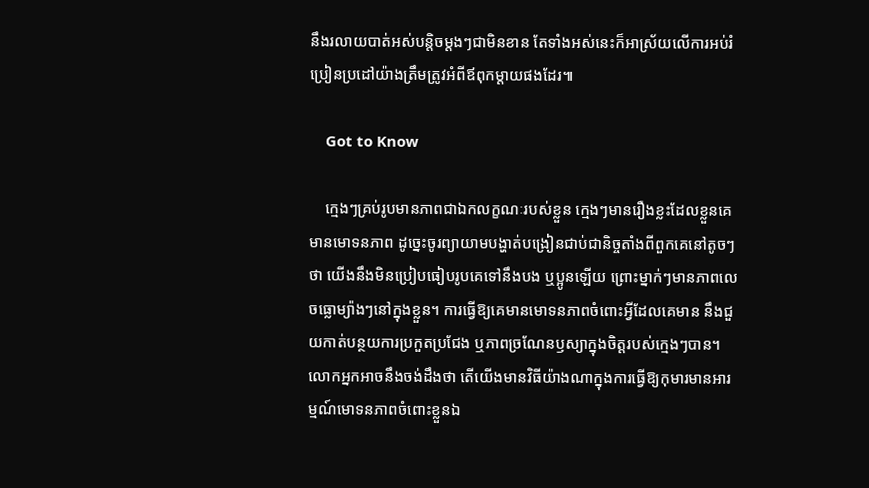នឹងរលាយបាត់អស់បន្តិចម្ដងៗជាមិនខាន តែទាំងអស់នេះក៏អាស្រ័យលើការអប់រំប្រៀនប្រដៅយ៉ាងត្រឹមត្រូវអំពីឪពុកម្ដាយផងដែរ៕

    Got to Know

    ក្មេងៗគ្រប់រូបមានភាពជាឯកលក្ខណៈរបស់ខ្លួន ក្មេងៗមានរឿងខ្លះដែលខ្លួនគេមានមោទនភាព ដូច្នេះចូរព្យាយាមបង្ហាត់បង្រៀនជាប់ជានិច្ចតាំងពីពួកគេនៅតូចៗថា យើងនឹងមិនប្រៀបធៀបរូបគេទៅនឹងបង ឬប្អូនឡើយ ព្រោះម្នាក់ៗមានភាពលេចធ្លោម្យ៉ាងៗនៅក្នុងខ្លួន។ ការធ្វើឱ្យគេមានមោទនភាពចំពោះអ្វីដែលគេមាន នឹងជួយកាត់បន្ថយការប្រកួតប្រជែង ឬភាពច្រណែនឫស្យាក្នុងចិត្តរបស់ក្មេងៗបាន។ លោកអ្នកអាចនឹងចង់ដឹងថា តើយើងមានវិធីយ៉ាងណាក្នុងការធ្វើឱ្យកុមារមានអារម្មណ៍មោទនភាពចំពោះខ្លួនឯ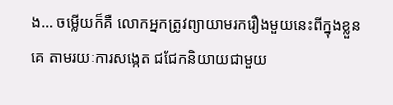ង… ចម្លើយក៏គឺ លោកអ្នកត្រូវព្យាយាមរករឿងមួយនេះពីក្នុងខ្លួនគេ តាមរយៈការសង្កេត ជជែកនិយាយជាមួយ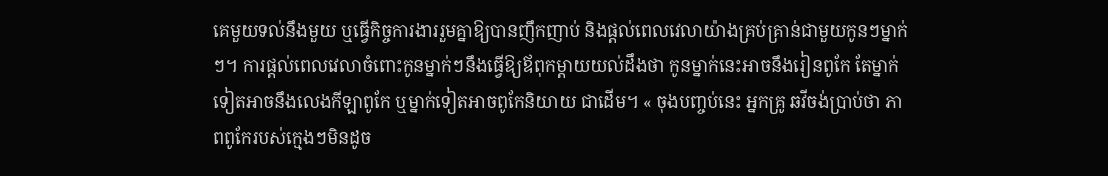គេមួយទល់នឹងមួយ ឬធ្វើកិច្ចការងាររួមគ្នាឱ្យបានញឹកញាប់ និងផ្ដល់ពេលវេលាយ៉ាងគ្រប់គ្រាន់ជាមួយកូនៗម្នាក់ៗ។ ការផ្ដល់ពេលវេលាចំពោះកូនម្នាក់ៗនឹងធ្វើឱ្យឪពុកម្ដាយយល់ដឹងថា កូនម្នាក់នេះអាចនឹងរៀនពូកែ តែម្នាក់ទៀតអាចនឹងលេងកីឡាពូកែ ឬម្នាក់ទៀតអាចពូកែនិយាយ ជាដើម។ « ចុងបញ្ចប់នេះ អ្នកគ្រូ ឆវីចង់ប្រាប់ថា ភាពពូកែរបស់ក្មេងៗមិនដូច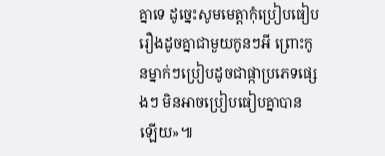គ្នាទេ ដូច្នេះសូមមេត្តាកុំប្រៀបធៀបរឿងដូចគ្នាជាមួយកូនៗអី ព្រោះកូនម្នាក់ៗប្រៀបដូចជាផ្កាប្រភេទផ្សេងៗ មិនអាចប្រៀបធៀបគ្នាបានឡើយ»៕